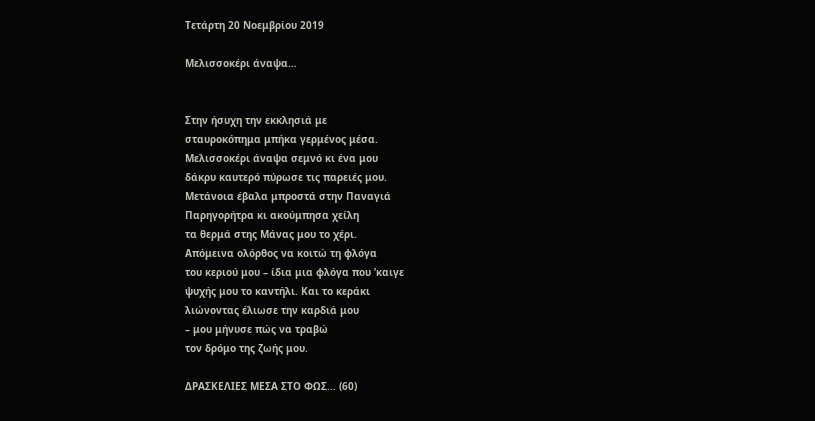Τετάρτη 20 Νοεμβρίου 2019

Μελισσοκέρι άναψα…


Στην ήσυχη την εκκλησιά με
σταυροκόπημα μπήκα γερμένος μέσα.
Μελισσοκέρι άναψα σεμνό κι ένα μου
δάκρυ καυτερό πύρωσε τις παρειές μου.
Μετάνοια έβαλα μπροστά στην Παναγιά
Παρηγορήτρα κι ακούμπησα χείλη
τα θερμά στης Μάνας μου το χέρι.
Απόμεινα ολόρθος να κοιτώ τη φλόγα
του κεριού μου – ίδια μια φλόγα που ’καιγε
ψυχής μου το καντήλι. Και το κεράκι
λιώνοντας έλιωσε την καρδιά μου
– μου μήνυσε πώς να τραβώ
τον δρόμο της ζωής μου.

ΔΡΑΣΚΕΛΙΕΣ ΜΕΣΑ ΣΤΟ ΦΩΣ... (60)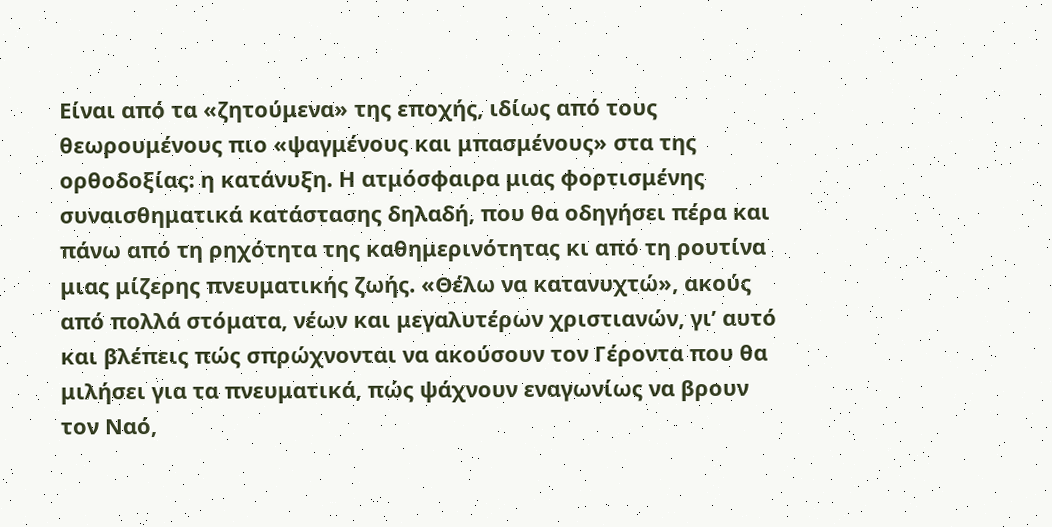Είναι από τα «ζητούμενα» της εποχής, ιδίως από τους θεωρουμένους πιο «ψαγμένους και μπασμένους» στα της ορθοδοξίας: η κατάνυξη. Η ατμόσφαιρα μιας φορτισμένης συναισθηματικά κατάστασης δηλαδή, που θα οδηγήσει πέρα και πάνω από τη ρηχότητα της καθημερινότητας κι από τη ρουτίνα μιας μίζερης πνευματικής ζωής. «Θέλω να κατανυχτώ», ακούς από πολλά στόματα, νέων και μεγαλυτέρων χριστιανών, γι’ αυτό και βλέπεις πώς σπρώχνονται να ακούσουν τον Γέροντα που θα μιλήσει για τα πνευματικά, πώς ψάχνουν εναγωνίως να βρουν τον Ναό,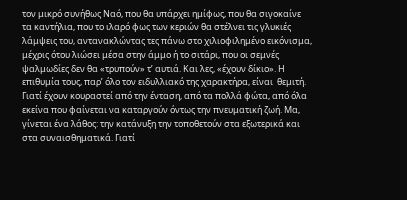τον μικρό συνήθως Ναό, που θα υπάρχει ημίφως, που θα σιγοκαίνε τα καντήλια, που το ιλαρό φως των κεριών θα στέλνει τις γλυκιές λάμψεις του, αντανακλώντας τες πάνω στο χιλιοφιλημένο εικόνισμα, μέχρις ότου λιώσει μέσα στην άμμο ή το σιτάρι, που οι σεμνές ψαλμωδίες δεν θα «τρυπούν» τ’ αυτιά. Και λες, «έχουν δίκιο». Η επιθυμία τους, παρ’ όλο τον ειδυλλιακό της χαρακτήρα, είναι  θεμιτή. Γιατί έχουν κουραστεί από την ένταση, από τα πολλά φώτα, από όλα εκείνα που φαίνεται να καταργούν όντως την πνευματική ζωή. Μα, γίνεται ένα λάθος: την κατάνυξη την τοποθετούν στα εξωτερικά και στα συναισθηματικά. Γιατί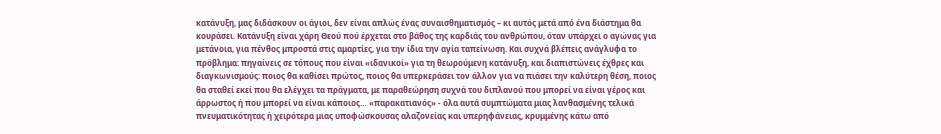κατάνυξη, μας διδάσκουν οι άγιοι, δεν είναι απλώς ένας συναισθηματισμός – κι αυτός μετά από ένα διάστημα θα κουράσει. Κατάνυξη είναι χάρη Θεού πού έρχεται στο βάθος της καρδιάς του ανθρώπου, όταν υπάρχει ο αγώνας για μετάνοια, για πένθος μπροστά στις αμαρτίες, για την ίδια την αγία ταπείνωση. Και συχνά βλέπεις ανάγλυφα το πρόβλημα: πηγαίνεις σε τόπους που είναι «ιδανικοί» για τη θεωρούμενη κατάνυξη, και διαπιστώνεις έχθρες και διαγκωνισμούς: ποιος θα καθίσει πρώτος, ποιος θα υπερκεράσει τον άλλον για να πιάσει την καλύτερη θέση, ποιος θα σταθεί εκεί που θα ελέγχει τα πράγματα, με παραθεώρηση συχνά του διπλανού που μπορεί να είναι γέρος και άρρωστος ή που μπορεί να είναι κάποιος… «παρακατιανός» - όλα αυτά συμπτώματα μιας λανθασμένης τελικά πνευματικότητας ή χειρότερα μιας υποφώσκουσας αλαζονείας και υπερηφάνειας, κρυμμένης κάτω από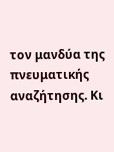τον μανδύα της πνευματικής αναζήτησης. Κι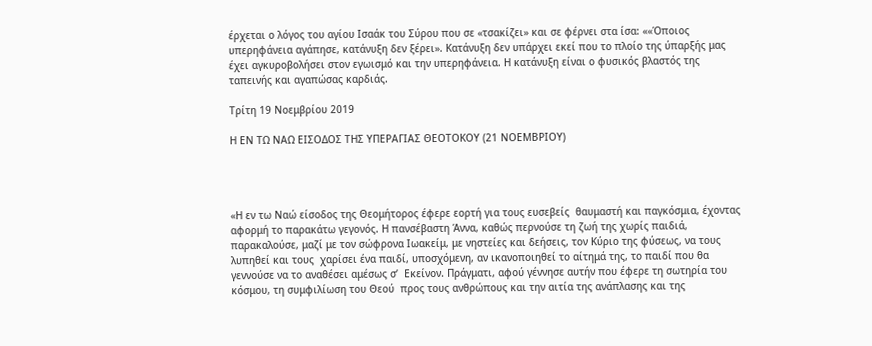έρχεται ο λόγος του αγίου Ισαάκ του Σύρου που σε «τσακίζει» και σε φέρνει στα ίσα: ««Όποιος υπερηφάνεια αγάπησε, κατάνυξη δεν ξέρει». Κατάνυξη δεν υπάρχει εκεί που το πλοίο της ύπαρξής μας έχει αγκυροβολήσει στον εγωισμό και την υπερηφάνεια. Η κατάνυξη είναι ο φυσικός βλαστός της ταπεινής και αγαπώσας καρδιάς.

Τρίτη 19 Νοεμβρίου 2019

Η ΕΝ ΤΩ ΝΑΩ ΕΙΣΟΔΟΣ ΤΗΣ ΥΠΕΡΑΓΙΑΣ ΘΕΟΤΟΚΟΥ (21 ΝΟΕΜΒΡΙΟΥ)




«Η εν τω Ναώ είσοδος της Θεομήτορος έφερε εορτή για τους ευσεβείς  θαυμαστή και παγκόσμια, έχοντας αφορμή το παρακάτω γεγονός. Η πανσέβαστη Άννα, καθώς περνούσε τη ζωή της χωρίς παιδιά, παρακαλούσε, μαζί με τον σώφρονα Ιωακείμ, με νηστείες και δεήσεις, τον Κύριο της φύσεως, να τους λυπηθεί και τους  χαρίσει ένα παιδί, υποσχόμενη, αν ικανοποιηθεί το αίτημά της, το παιδί που θα γεννούσε να το αναθέσει αμέσως σ’  Εκείνον. Πράγματι, αφού γέννησε αυτήν που έφερε τη σωτηρία του κόσμου, τη συμφιλίωση του Θεού  προς τους ανθρώπους και την αιτία της ανάπλασης και της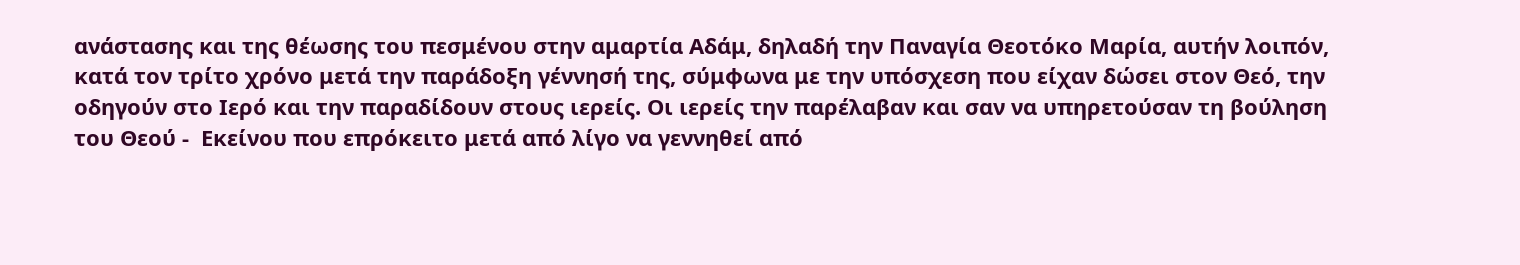ανάστασης και της θέωσης του πεσμένου στην αμαρτία Αδάμ, δηλαδή την Παναγία Θεοτόκο Μαρία, αυτήν λοιπόν, κατά τον τρίτο χρόνο μετά την παράδοξη γέννησή της, σύμφωνα με την υπόσχεση που είχαν δώσει στον Θεό, την οδηγούν στο Ιερό και την παραδίδουν στους ιερείς. Οι ιερείς την παρέλαβαν και σαν να υπηρετούσαν τη βούληση του Θεού -  Εκείνου που επρόκειτο μετά από λίγο να γεννηθεί από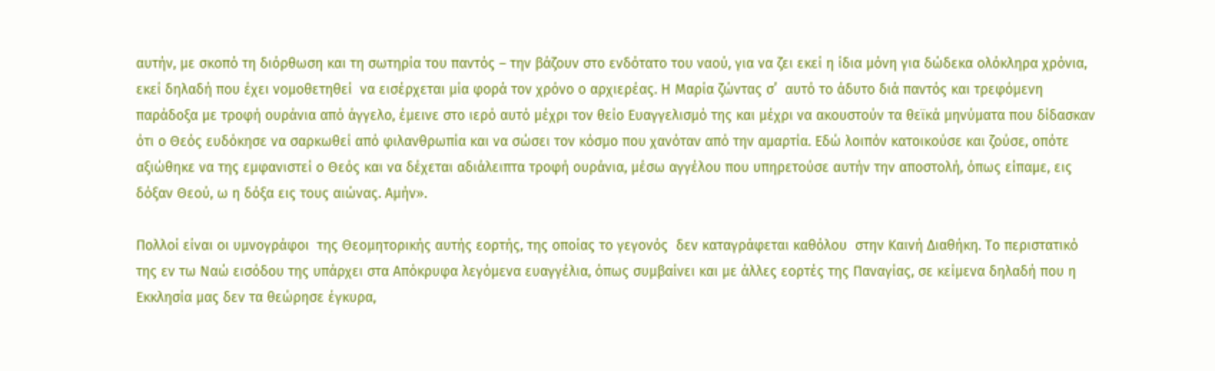αυτήν, με σκοπό τη διόρθωση και τη σωτηρία του παντός – την βάζουν στο ενδότατο του ναού, για να ζει εκεί η ίδια μόνη για δώδεκα ολόκληρα χρόνια, εκεί δηλαδή που έχει νομοθετηθεί  να εισέρχεται μία φορά τον χρόνο ο αρχιερέας. Η Μαρία ζώντας σ’  αυτό το άδυτο διά παντός και τρεφόμενη  παράδοξα με τροφή ουράνια από άγγελο, έμεινε στο ιερό αυτό μέχρι τον θείο Ευαγγελισμό της και μέχρι να ακουστούν τα θεϊκά μηνύματα που δίδασκαν ότι ο Θεός ευδόκησε να σαρκωθεί από φιλανθρωπία και να σώσει τον κόσμο που χανόταν από την αμαρτία. Εδώ λοιπόν κατοικούσε και ζούσε, οπότε αξιώθηκε να της εμφανιστεί ο Θεός και να δέχεται αδιάλειπτα τροφή ουράνια, μέσω αγγέλου που υπηρετούσε αυτήν την αποστολή, όπως είπαμε, εις δόξαν Θεού, ω η δόξα εις τους αιώνας. Αμήν».

Πολλοί είναι οι υμνογράφοι  της Θεομητορικής αυτής εορτής, της οποίας το γεγονός  δεν καταγράφεται καθόλου  στην Καινή Διαθήκη. Το περιστατικό της εν τω Ναώ εισόδου της υπάρχει στα Απόκρυφα λεγόμενα ευαγγέλια, όπως συμβαίνει και με άλλες εορτές της Παναγίας, σε κείμενα δηλαδή που η Εκκλησία μας δεν τα θεώρησε έγκυρα,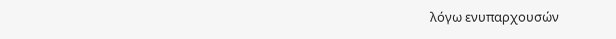λόγω ενυπαρχουσών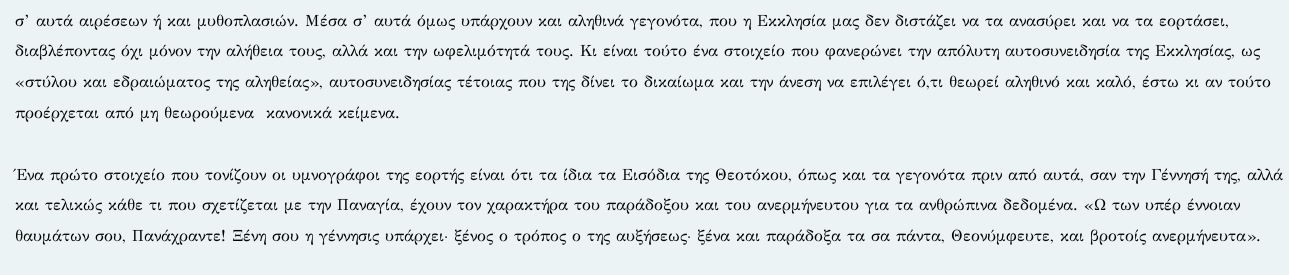σ’ αυτά αιρέσεων ή και μυθοπλασιών. Μέσα σ’ αυτά όμως υπάρχουν και αληθινά γεγονότα, που η Εκκλησία μας δεν διστάζει να τα ανασύρει και να τα εορτάσει, διαβλέποντας όχι μόνον την αλήθεια τους, αλλά και την ωφελιμότητά τους. Κι είναι τούτο ένα στοιχείο που φανερώνει την απόλυτη αυτοσυνειδησία της Εκκλησίας, ως «στύλου και εδραιώματος της αληθείας», αυτοσυνειδησίας τέτοιας που της δίνει το δικαίωμα και την άνεση να επιλέγει ό,τι θεωρεί αληθινό και καλό, έστω κι αν τούτο προέρχεται από μη θεωρούμενα  κανονικά κείμενα.

Ένα πρώτο στοιχείο που τονίζουν οι υμνογράφοι της εορτής είναι ότι τα ίδια τα Εισόδια της Θεοτόκου, όπως και τα γεγονότα πριν από αυτά, σαν την Γέννησή της, αλλά και τελικώς κάθε τι που σχετίζεται με την Παναγία, έχουν τον χαρακτήρα του παράδοξου και του ανερμήνευτου για τα ανθρώπινα δεδομένα. «Ω των υπέρ έννοιαν θαυμάτων σου, Πανάχραντε! Ξένη σου η γέννησις υπάρχει∙ ξένος ο τρόπος ο της αυξήσεως∙ ξένα και παράδοξα τα σα πάντα, Θεονύμφευτε, και βροτοίς ανερμήνευτα».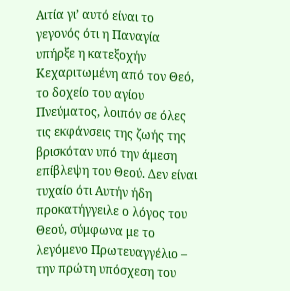Αιτία γι’ αυτό είναι το γεγονός ότι η Παναγία υπήρξε η κατεξοχήν Κεχαριτωμένη από τον Θεό, το δοχείο του αγίου Πνεύματος, λοιπόν σε όλες τις εκφάνσεις της ζωής της βρισκόταν υπό την άμεση επίβλεψη του Θεού. Δεν είναι τυχαίο ότι Αυτήν ήδη προκατήγγειλε ο λόγος του Θεού, σύμφωνα με το λεγόμενο Πρωτευαγγέλιο – την πρώτη υπόσχεση του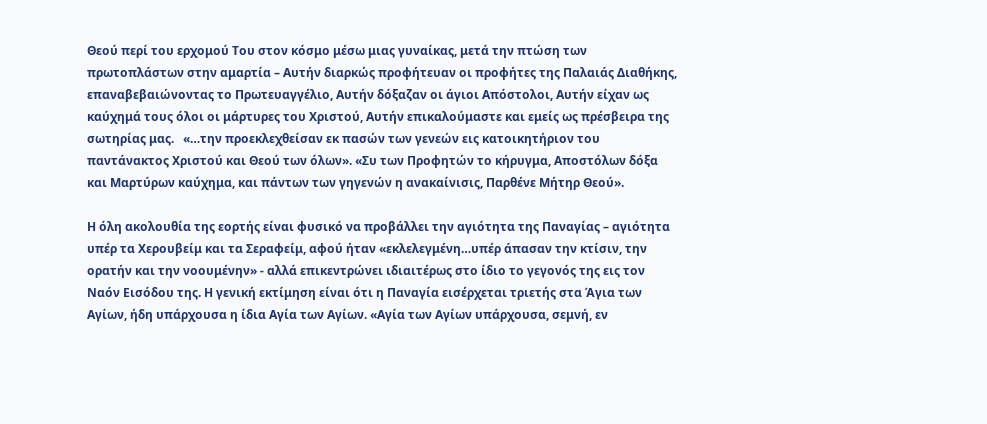Θεού περί του ερχομού Του στον κόσμο μέσω μιας γυναίκας, μετά την πτώση των πρωτοπλάστων στην αμαρτία – Αυτήν διαρκώς προφήτευαν οι προφήτες της Παλαιάς Διαθήκης, επαναβεβαιώνοντας το Πρωτευαγγέλιο, Αυτήν δόξαζαν οι άγιοι Απόστολοι, Αυτήν είχαν ως καύχημά τους όλοι οι μάρτυρες του Χριστού, Αυτήν επικαλούμαστε και εμείς ως πρέσβειρα της σωτηρίας μας.   «…την προεκλεχθείσαν εκ πασών των γενεών εις κατοικητήριον του παντάνακτος Χριστού και Θεού των όλων». «Συ των Προφητών το κήρυγμα, Αποστόλων δόξα και Μαρτύρων καύχημα, και πάντων των γηγενών η ανακαίνισις, Παρθένε Μήτηρ Θεού».

Η όλη ακολουθία της εορτής είναι φυσικό να προβάλλει την αγιότητα της Παναγίας – αγιότητα υπέρ τα Χερουβείμ και τα Σεραφείμ, αφού ήταν «εκλελεγμένη…υπέρ άπασαν την κτίσιν, την ορατήν και την νοουμένην» - αλλά επικεντρώνει ιδιαιτέρως στο ίδιο το γεγονός της εις τον Ναόν Εισόδου της. Η γενική εκτίμηση είναι ότι η Παναγία εισέρχεται τριετής στα Άγια των Αγίων, ήδη υπάρχουσα η ίδια Αγία των Αγίων. «Αγία των Αγίων υπάρχουσα, σεμνή, εν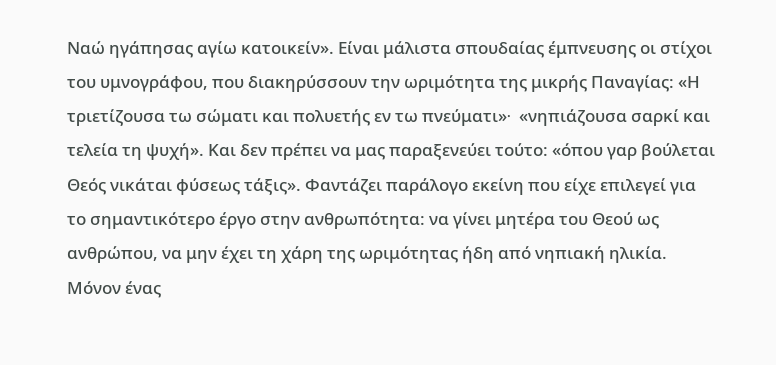Ναώ ηγάπησας αγίω κατοικείν». Είναι μάλιστα σπουδαίας έμπνευσης οι στίχοι του υμνογράφου, που διακηρύσσουν την ωριμότητα της μικρής Παναγίας: «Η τριετίζουσα τω σώματι και πολυετής εν τω πνεύματι»∙  «νηπιάζουσα σαρκί και τελεία τη ψυχή». Και δεν πρέπει να μας παραξενεύει τούτο: «όπου γαρ βούλεται Θεός νικάται φύσεως τάξις». Φαντάζει παράλογο εκείνη που είχε επιλεγεί για το σημαντικότερο έργο στην ανθρωπότητα: να γίνει μητέρα του Θεού ως ανθρώπου, να μην έχει τη χάρη της ωριμότητας ήδη από νηπιακή ηλικία. Μόνον ένας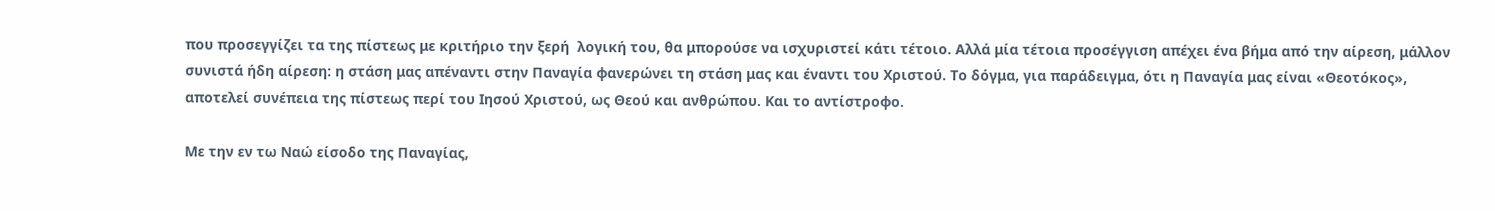που προσεγγίζει τα της πίστεως με κριτήριο την ξερή  λογική του, θα μπορούσε να ισχυριστεί κάτι τέτοιο. Αλλά μία τέτοια προσέγγιση απέχει ένα βήμα από την αίρεση, μάλλον συνιστά ήδη αίρεση: η στάση μας απέναντι στην Παναγία φανερώνει τη στάση μας και έναντι του Χριστού. Το δόγμα, για παράδειγμα, ότι η Παναγία μας είναι «Θεοτόκος», αποτελεί συνέπεια της πίστεως περί του Ιησού Χριστού, ως Θεού και ανθρώπου. Και το αντίστροφο.

Με την εν τω Ναώ είσοδο της Παναγίας,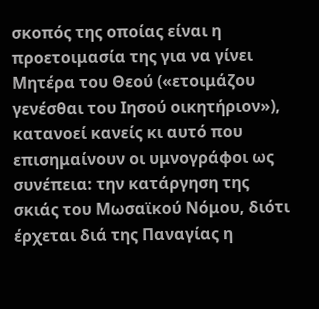σκοπός της οποίας είναι η προετοιμασία της για να γίνει Μητέρα του Θεού («ετοιμάζου γενέσθαι του Ιησού οικητήριον»),  κατανοεί κανείς κι αυτό που επισημαίνουν οι υμνογράφοι ως συνέπεια: την κατάργηση της σκιάς του Μωσαϊκού Νόμου, διότι έρχεται διά της Παναγίας η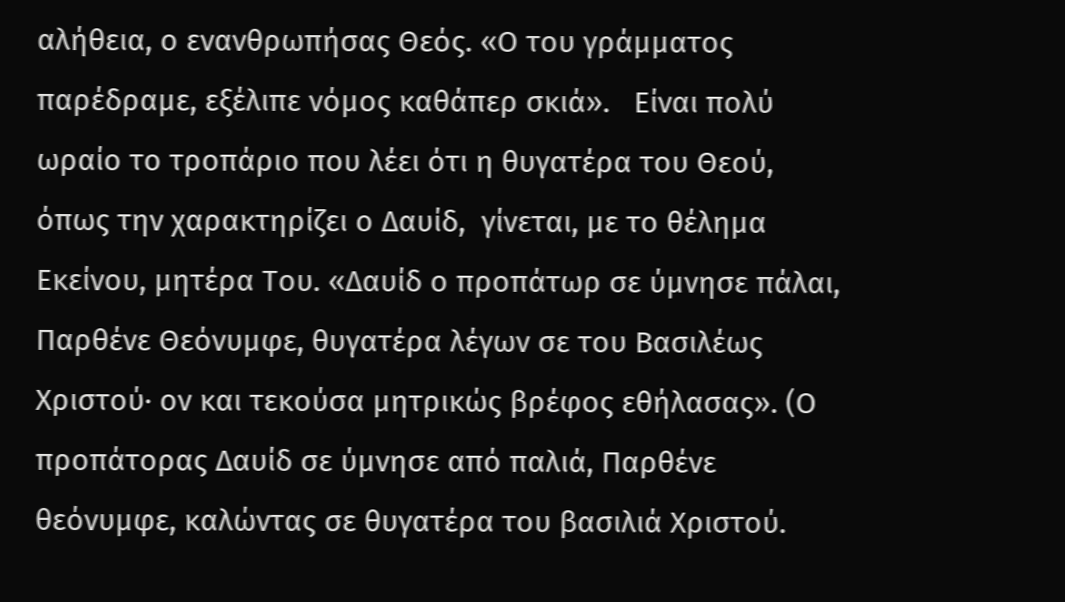αλήθεια, ο ενανθρωπήσας Θεός. «Ο του γράμματος παρέδραμε, εξέλιπε νόμος καθάπερ σκιά».   Είναι πολύ ωραίο το τροπάριο που λέει ότι η θυγατέρα του Θεού, όπως την χαρακτηρίζει ο Δαυίδ,  γίνεται, με το θέλημα Εκείνου, μητέρα Του. «Δαυίδ ο προπάτωρ σε ύμνησε πάλαι, Παρθένε Θεόνυμφε, θυγατέρα λέγων σε του Βασιλέως Χριστού∙ ον και τεκούσα μητρικώς βρέφος εθήλασας». (Ο προπάτορας Δαυίδ σε ύμνησε από παλιά, Παρθένε θεόνυμφε, καλώντας σε θυγατέρα του βασιλιά Χριστού.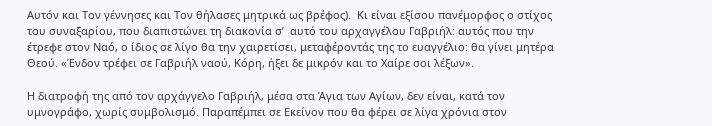Αυτόν και Τον γέννησες και Τον θήλασες μητρικά ως βρέφος).  Κι είναι εξίσου πανέμορφος ο στίχος του συναξαρίου, που διαπιστώνει τη διακονία σ’  αυτό του αρχαγγέλου Γαβριήλ: αυτός που την έτρεφε στον Ναό, ο ίδιος σε λίγο θα την χαιρετίσει, μεταφέροντάς της το ευαγγέλιο: θα γίνει μητέρα Θεού. «Ένδον τρέφει σε Γαβριήλ ναού, Κόρη, ήξει δε μικρόν και το Χαίρε σοι λέξων».

Η διατροφή της από τον αρχάγγελο Γαβριήλ, μέσα στα Άγια των Αγίων, δεν είναι, κατά τον υμνογράφο, χωρίς συμβολισμό. Παραπέμπει σε Εκείνον που θα φέρει σε λίγα χρόνια στον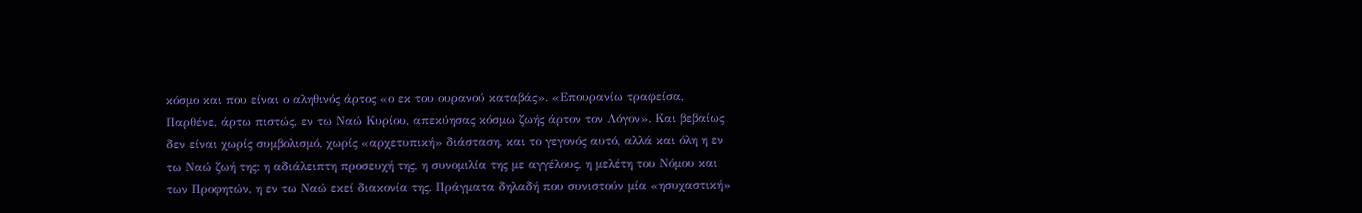κόσμο και που είναι ο αληθινός άρτος «ο εκ του ουρανού καταβάς». «Επουρανίω τραφείσα, Παρθένε, άρτω πιστώς, εν τω Ναώ Κυρίου, απεκύησας κόσμω ζωής άρτον τον Λόγον». Και βεβαίως δεν είναι χωρίς συμβολισμό, χωρίς «αρχετυπική» διάσταση, και το γεγονός αυτό, αλλά και όλη η εν τω Ναώ ζωή της: η αδιάλειπτη προσευχή της, η συνομιλία της με αγγέλους, η μελέτη του Νόμου και των Προφητών, η εν τω Ναώ εκεί διακονία της. Πράγματα δηλαδή που συνιστούν μία «ησυχαστική»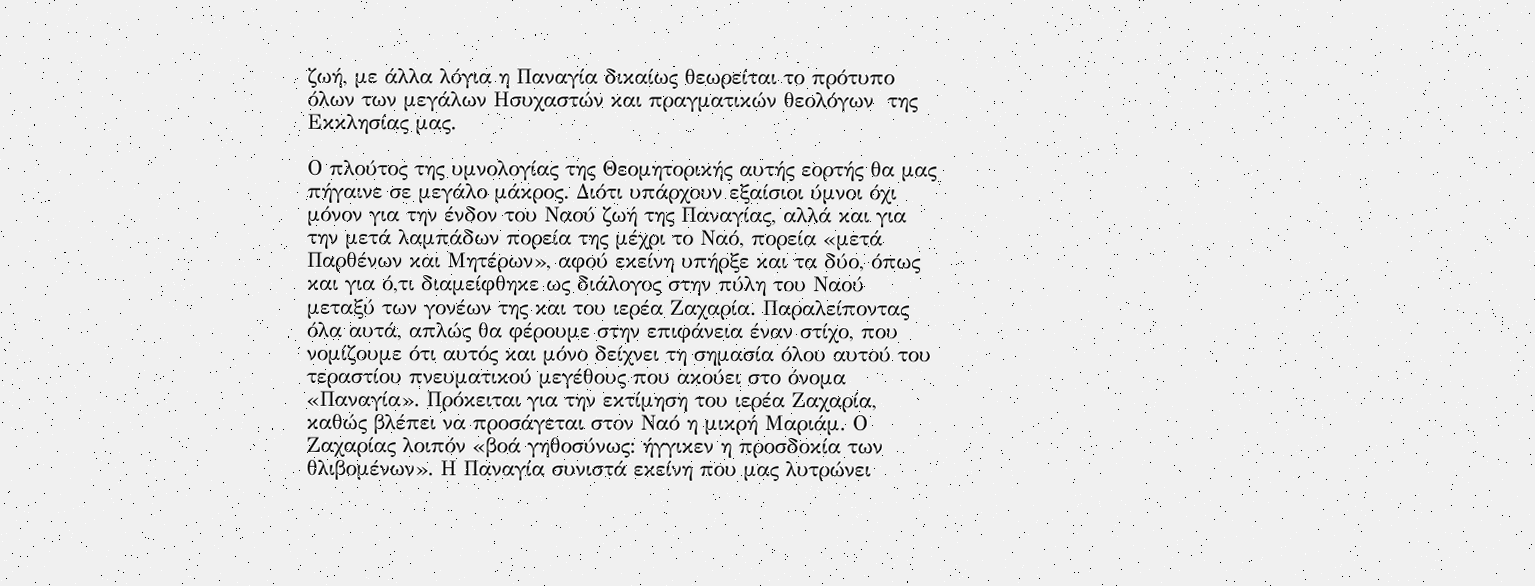ζωή, με άλλα λόγια η Παναγία δικαίως θεωρείται το πρότυπο όλων των μεγάλων Ησυχαστών και πραγματικών θεολόγων  της Εκκλησίας μας.

Ο πλούτος της υμνολογίας της Θεομητορικής αυτής εορτής θα μας πήγαινε σε μεγάλο μάκρος. Διότι υπάρχουν εξαίσιοι ύμνοι όχι μόνον για την ένδον του Ναού ζωή της Παναγίας, αλλά και για την μετά λαμπάδων πορεία της μέχρι το Ναό, πορεία «μετά Παρθένων και Μητέρων», αφού εκείνη υπήρξε και τα δύο, όπως και για ό,τι διαμείφθηκε ως διάλογος στην πύλη του Ναού μεταξύ των γονέων της και του ιερέα Ζαχαρία. Παραλείποντας όλα αυτά, απλώς θα φέρουμε στην επιφάνεια έναν στίχο, που νομίζουμε ότι αυτός και μόνο δείχνει τη σημασία όλου αυτού του τεραστίου πνευματικού μεγέθους που ακούει στο όνομα «Παναγία». Πρόκειται για την εκτίμηση του ιερέα Ζαχαρία, καθώς βλέπει να προσάγεται στον Ναό η μικρή Μαριάμ. Ο Ζαχαρίας λοιπόν «βοά γηθοσύνως: ήγγικεν η προσδοκία των θλιβομένων». Η Παναγία συνιστά εκείνη που μας λυτρώνει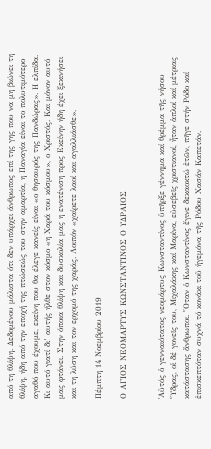από τη θλίψη. Δεδομένου μάλιστα ότι δεν υπάρχει άνθρωπος επί της γης που να μη βιώνει τη θλίψη, ήδη από την εποχή της πτώσεώς του στην αμαρτία, η Παναγία είναι το πολυτιμότερο αγαθό που έχουμε, εκείνη που θα έλεγε κανείς είναι «ο θησαυρός της Πανδώρας». Η ελπίδα. Κι αυτό γιατί δι’ αυτής ήλθε στον κόσμο «η Χαρά του κόσμου», ο Χριστός. Και μόνον αυτό μας φτάνει. Στην όποια θλίψη και δυσκολία μας η ενατένιση προς Εκείνην ήδη έχει ξεκινήσει και τη λύση και τον ερχομό της χαράς. Λοιπόν «χαίρετε λαοί και αγαλλιάσθε».

Πέμπτη 14 Νοεμβρίου 2019

Ο ΑΓΙΟΣ ΝΕΟΜΑΡΤΥΣ ΚΩΝΣΤΑΝΤΙΝΟΣ Ο ΥΔΡΑΙΟΣ


῾Αὐτός ὁ γενναιότατος νεομάρτυς Κωνσταντίνος ὑπῆρξε γέννημα καί θρέμμα τῆς νήσου ῞Υδρας, οἱ δέ γονεῖς του, Μιχαλάκης καί Μαρίνα, εὐσεβεῖς χριστιανοί, ἦταν ἁπλοί καί μέτριας κατάστασης ἄνθρωποι. ῞Οταν ὁ Κωνσταντίνος ἔγινε δεκαοκτώ ἐτῶν, πῆγε στήν Ρόδο καί ἐπισκεπτόταν συχνά τό κονάκι τοῦ ἡγεμόνα τῆς Ρόδου Χασάν Καπετάν.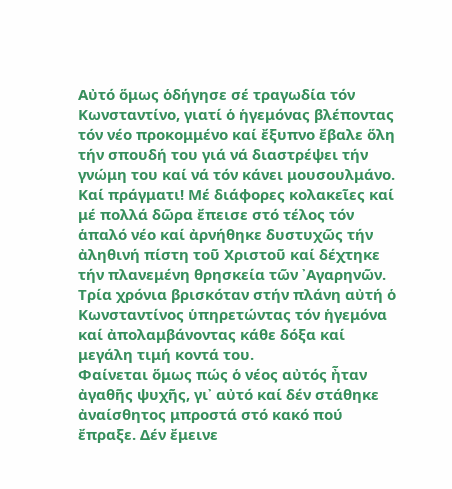Αὐτό ὅμως ὁδήγησε σέ τραγωδία τόν Κωνσταντίνο, γιατί ὁ ἡγεμόνας βλέποντας τόν νέο προκομμένο καί ἔξυπνο ἔβαλε ὅλη τήν σπουδή του γιά νά διαστρέψει τήν γνώμη του καί νά τόν κάνει μουσουλμάνο. Καί πράγματι! Μέ διάφορες κολακεῖες καί μέ πολλά δῶρα ἔπεισε στό τέλος τόν ἁπαλό νέο καί ἀρνήθηκε δυστυχῶς τήν ἀληθινή πίστη τοῦ Χριστοῦ καί δέχτηκε τήν πλανεμένη θρησκεία τῶν ᾽Αγαρηνῶν. Τρία χρόνια βρισκόταν στήν πλάνη αὐτή ὁ Κωνσταντίνος ὑπηρετώντας τόν ἡγεμόνα καί ἀπολαμβάνοντας κάθε δόξα καί μεγάλη τιμή κοντά του.
Φαίνεται ὅμως πώς ὁ νέος αὐτός ἦταν ἀγαθῆς ψυχῆς, γι᾽ αὐτό καί δέν στάθηκε ἀναίσθητος μπροστά στό κακό πού ἔπραξε. Δέν ἔμεινε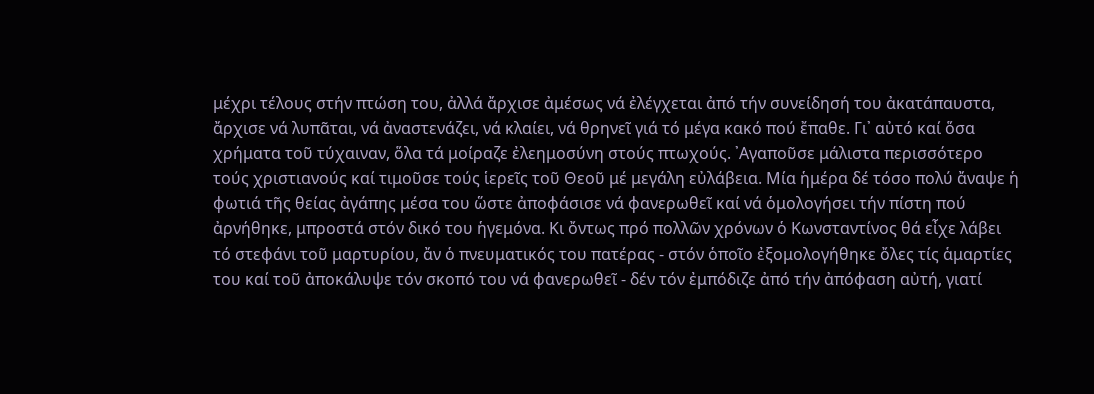μέχρι τέλους στήν πτώση του, ἀλλά ἄρχισε ἀμέσως νά ἐλέγχεται ἀπό τήν συνείδησή του ἀκατάπαυστα, ἄρχισε νά λυπᾶται, νά ἀναστενάζει, νά κλαίει, νά θρηνεῖ γιά τό μέγα κακό πού ἔπαθε. Γι᾽ αὐτό καί ὅσα χρήματα τοῦ τύχαιναν, ὅλα τά μοίραζε ἐλεημοσύνη στούς πτωχούς. ᾽Αγαποῦσε μάλιστα περισσότερο τούς χριστιανούς καί τιμοῦσε τούς ἱερεῖς τοῦ Θεοῦ μέ μεγάλη εὐλάβεια. Μία ἡμέρα δέ τόσο πολύ ἄναψε ἡ φωτιά τῆς θείας ἀγάπης μέσα του ὥστε ἀποφάσισε νά φανερωθεῖ καί νά ὁμολογήσει τήν πίστη πού ἀρνήθηκε, μπροστά στόν δικό του ἡγεμόνα. Κι ὄντως πρό πολλῶν χρόνων ὁ Κωνσταντίνος θά εἶχε λάβει τό στεφάνι τοῦ μαρτυρίου, ἄν ὁ πνευματικός του πατέρας - στόν ὁποῖο ἐξομολογήθηκε ὄλες τίς ἁμαρτίες του καί τοῦ ἀποκάλυψε τόν σκοπό του νά φανερωθεῖ - δέν τόν ἐμπόδιζε ἀπό τήν ἀπόφαση αὐτή, γιατί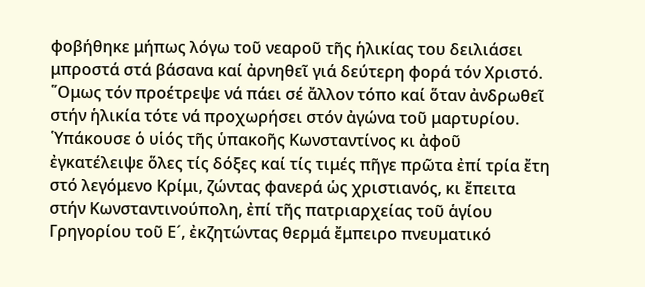φοβήθηκε μήπως λόγω τοῦ νεαροῦ τῆς ἡλικίας του δειλιάσει μπροστά στά βάσανα καί ἀρνηθεῖ γιά δεύτερη φορά τόν Χριστό. ῞Ομως τόν προέτρεψε νά πάει σέ ἄλλον τόπο καί ὅταν ἀνδρωθεῖ στήν ἡλικία τότε νά προχωρήσει στόν ἀγώνα τοῦ μαρτυρίου.
῾Υπάκουσε ὁ υἱός τῆς ὑπακοῆς Κωνσταντίνος κι ἀφοῦ ἐγκατέλειψε ὅλες τίς δόξες καί τίς τιμές πῆγε πρῶτα ἐπί τρία ἔτη στό λεγόμενο Κρίμι, ζώντας φανερά ὡς χριστιανός, κι ἔπειτα στήν Κωνσταντινούπολη, ἐπί τῆς πατριαρχείας τοῦ ἁγίου Γρηγορίου τοῦ Ε´, ἐκζητώντας θερμά ἔμπειρο πνευματικό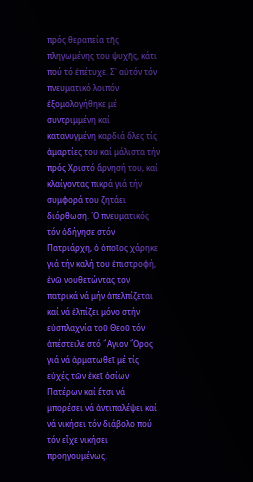πρός θεραπεία τῆς πληγωμένης του ψυχῆς, κάτι πού τό ἐπέτυχε. Σ᾽ αὐτόν τόν πνευματικό λοιπόν ἐξομολογήθηκε μέ συντριμμένη καί κατανυγμένη καρδιά ὅλες τίς ἁμαρτίες του καί μάλιστα τήν πρός Χριστό ἄρνησή του, καί κλαίγοντας πικρά γιά τήν συμφορά του ζητάει διόρθωση. ῾Ο πνευματικός τόν ὁδήγησε στόν Πατριάρχη, ὁ ὁποῖος χάρηκε γιά τήν καλή του ἐπιστροφή, ἐνῶ νουθετώντας τον πατρικά νά μήν ἀπελπίζεται καί νά ἐλπίζει μόνο στήν εὐσπλαχνία τοῦ Θεοῦ τόν ἀπέστειλε στό ῞Αγιον ῎Ορος γιά νά ἁρματωθεῖ μέ τίς εὐχές τῶν ἐκεῖ ὁσίων Πατέρων καί ἔτσι νά μπορέσει νά ἀντιπαλέψει καί νά νικήσει τόν διάβολο πού τόν εἶχε νικήσει προηγουμένως.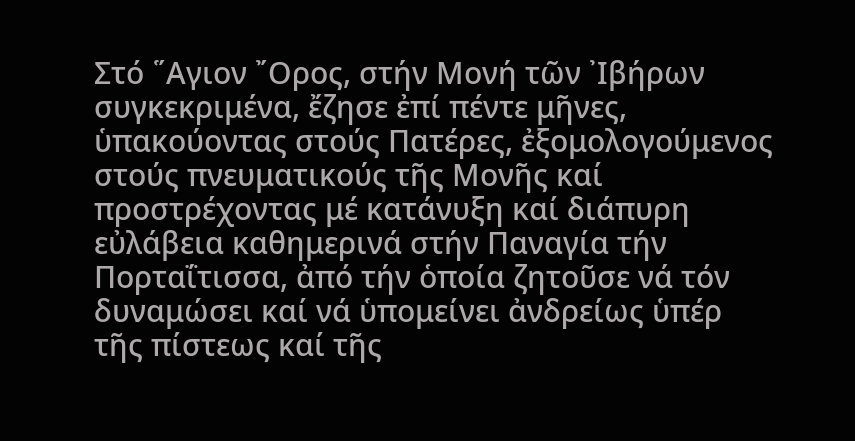Στό ῞Αγιον ῎Ορος, στήν Μονή τῶν ᾽Ιβήρων συγκεκριμένα, ἔζησε ἐπί πέντε μῆνες, ὑπακούοντας στούς Πατέρες, ἐξομολογούμενος στούς πνευματικούς τῆς Μονῆς καί προστρέχοντας μέ κατάνυξη καί διάπυρη εὐλάβεια καθημερινά στήν Παναγία τήν Πορταΐτισσα, ἀπό τήν ὁποία ζητοῦσε νά τόν δυναμώσει καί νά ὑπομείνει ἀνδρείως ὑπέρ τῆς πίστεως καί τῆς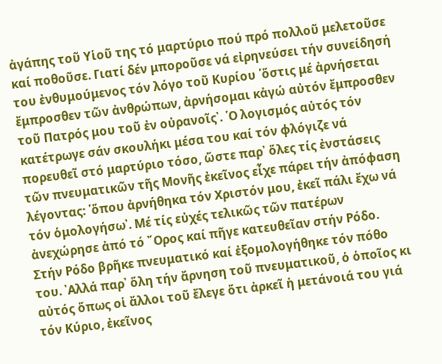ἀγάπης τοῦ Υἱοῦ της τό μαρτύριο πού πρό πολλοῦ μελετοῦσε καί ποθοῦσε. Γιατί δέν μποροῦσε νά εἰρηνεύσει τήν συνείδησή του ἐνθυμούμενος τόν λόγο τοῦ Κυρίου ῾ὅστις μέ ἀρνήσεται ἔμπροσθεν τῶν ἀνθρώπων, ἀρνήσομαι κἀγώ αὐτόν ἔμπροσθεν τοῦ Πατρός μου τοῦ ἐν οὐρανοῖς᾽. ῾Ο λογισμός αὐτός τόν κατέτρωγε σάν σκουλήκι μέσα του καί τόν φλόγιζε νά πορευθεῖ στό μαρτύριο τόσο, ὥστε παρ᾽ ὅλες τίς ἐνστάσεις τῶν πνευματικῶν τῆς Μονῆς ἐκεῖνος εἶχε πάρει τήν ἀπόφαση λέγοντας: ῾ὅπου ἀρνήθηκα τόν Χριστόν μου, ἐκεῖ πάλι ἔχω νά τόν ὁμολογήσω᾽. Μέ τίς εὐχές τελικῶς τῶν πατέρων ἀνεχώρησε ἀπό τό ῎Ορος καί πῆγε κατευθεῖαν στήν Ρόδο.
Στήν Ρόδο βρῆκε πνευματικό καί ἐξομολογήθηκε τόν πόθο του. ᾽Αλλά παρ᾽ ὅλη τήν ἄρνηση τοῦ πνευματικοῦ, ὁ ὁποῖος κι αὐτός ὅπως οἱ ἄλλοι τοῦ ἔλεγε ὅτι ἀρκεῖ ἡ μετάνοιά του γιά τόν Κύριο, ἐκεῖνος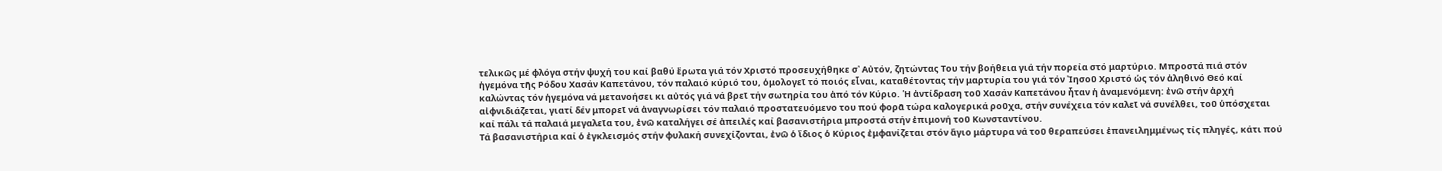τελικῶς μέ φλόγα στήν ψυχή του καί βαθύ ἔρωτα γιά τόν Χριστό προσευχήθηκε σ᾽ Αὐτόν, ζητώντας Του τήν βοήθεια γιά τήν πορεία στό μαρτύριο. Μπροστά πιά στόν ἡγεμόνα τῆς Ρόδου Χασάν Καπετάνου, τόν παλαιό κύριό του, ὁμολογεῖ τό ποιός εἶναι, καταθέτοντας τήν μαρτυρία του γιά τόν ᾽Ιησοῦ Χριστό ὡς τόν ἀληθινό Θεό καί καλώντας τόν ἡγεμόνα νά μετανοήσει κι αὐτός γιά νά βρεῖ τήν σωτηρία του ἀπό τόν Κύριο. ῾Η ἀντίδραση τοῦ Χασάν Καπετάνου ἦταν ἡ ἀναμενόμενη: ἐνῶ στήν ἀρχή αἰφνιδιάζεται, γιατί δέν μπορεῖ νά ἀναγνωρίσει τόν παλαιό προστατευόμενο του πού φορᾶ τώρα καλογερικά ροῦχα, στήν συνέχεια τόν καλεῖ νά συνέλθει, τοῦ ὑπόσχεται καί πάλι τά παλαιά μεγαλεῖα του, ἐνῶ καταλήγει σέ ἀπειλές καί βασανιστήρια μπροστά στήν ἐπιμονή τοῦ Κωνσταντίνου.
Τά βασανιστήρια καί ὁ ἐγκλεισμός στήν φυλακή συνεχίζονται, ἐνῶ ὁ ἴδιος ὁ Κύριος ἐμφανίζεται στόν ἅγιο μάρτυρα νά τοῦ θεραπεύσει ἐπανειλημμένως τίς πληγές, κάτι πού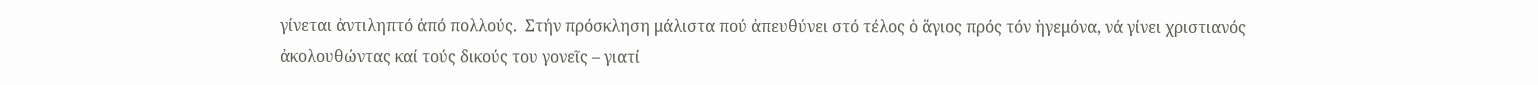γίνεται ἀντιληπτό ἀπό πολλούς.  Στήν πρόσκληση μάλιστα πού ἀπευθύνει στό τέλος ὁ ἅγιος πρός τόν ἡγεμόνα, νά γίνει χριστιανός ἀκολουθώντας καί τούς δικούς του γονεῖς – γιατί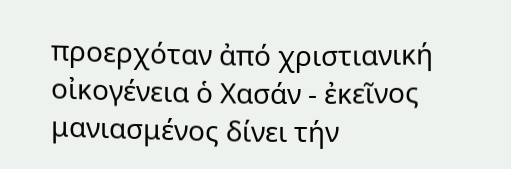προερχόταν ἀπό χριστιανική οἰκογένεια ὁ Χασάν - ἐκεῖνος μανιασμένος δίνει τήν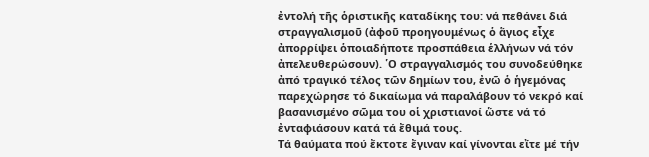ἐντολή τῆς ὁριστικῆς καταδίκης του: νά πεθάνει διά στραγγαλισμοῦ (ἀφοῦ προηγουμένως ὁ ἅγιος εἶχε ἀπορρίψει ὁποιαδήποτε προσπάθεια ἑλλήνων νά τόν ἀπελευθερώσουν). ῾Ο στραγγαλισμός του συνοδεύθηκε ἀπό τραγικό τέλος τῶν δημίων του, ἐνῶ ὁ ἡγεμόνας παρεχώρησε τό δικαίωμα νά παραλάβουν τό νεκρό καί βασανισμένο σῶμα του οἱ χριστιανοί ὥστε νά τό ἐνταφιάσουν κατά τά ἔθιμά τους.
Τά θαύματα πού ἔκτοτε ἔγιναν καί γίνονται εἴτε μέ τήν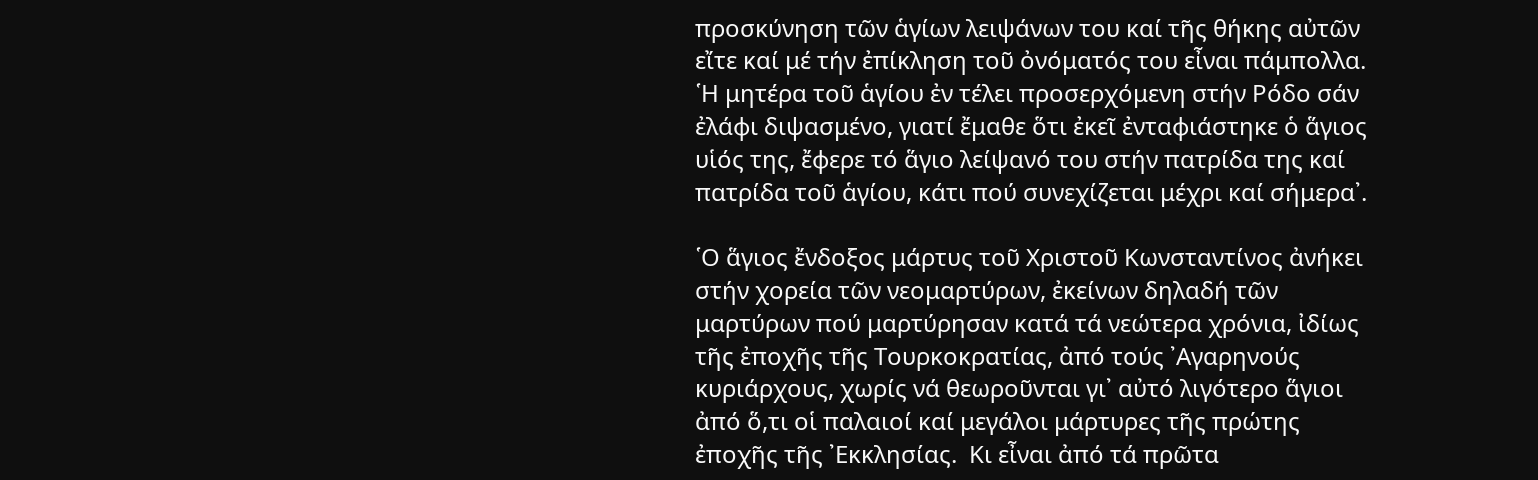προσκύνηση τῶν ἁγίων λειψάνων του καί τῆς θήκης αὐτῶν εἴτε καί μέ τήν ἐπίκληση τοῦ ὀνόματός του εἶναι πάμπολλα. ῾Η μητέρα τοῦ ἁγίου ἐν τέλει προσερχόμενη στήν Ρόδο σάν ἐλάφι διψασμένο, γιατί ἔμαθε ὅτι ἐκεῖ ἐνταφιάστηκε ὁ ἅγιος υἱός της, ἔφερε τό ἅγιο λείψανό του στήν πατρίδα της καί πατρίδα τοῦ ἁγίου, κάτι πού συνεχίζεται μέχρι καί σήμερα᾽.

῾Ο ἅγιος ἔνδοξος μάρτυς τοῦ Χριστοῦ Κωνσταντίνος ἀνήκει στήν χορεία τῶν νεομαρτύρων, ἐκείνων δηλαδή τῶν μαρτύρων πού μαρτύρησαν κατά τά νεώτερα χρόνια, ἰδίως τῆς ἐποχῆς τῆς Τουρκοκρατίας, ἀπό τούς ᾽Αγαρηνούς κυριάρχους, χωρίς νά θεωροῦνται γι᾽ αὐτό λιγότερο ἅγιοι ἀπό ὅ,τι οἱ παλαιοί καί μεγάλοι μάρτυρες τῆς πρώτης ἐποχῆς τῆς ᾽Εκκλησίας.  Κι εἶναι ἀπό τά πρῶτα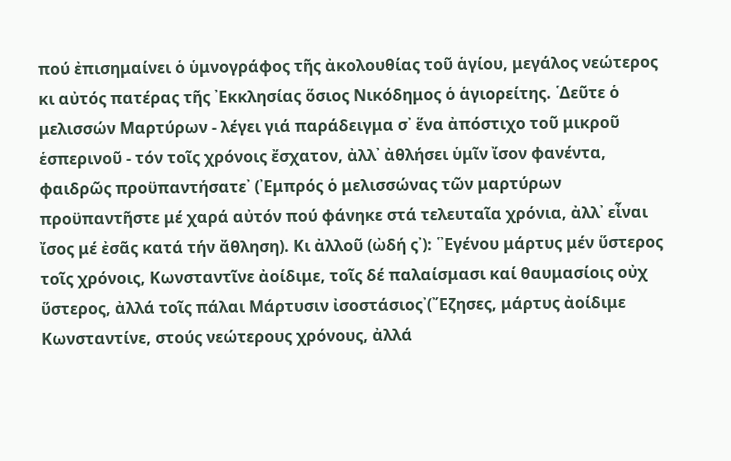πού ἐπισημαίνει ὁ ὑμνογράφος τῆς ἀκολουθίας τοῦ ἁγίου, μεγάλος νεώτερος κι αὐτός πατέρας τῆς ᾽Εκκλησίας ὅσιος Νικόδημος ὁ ἁγιορείτης. ῾Δεῦτε ὁ μελισσών Μαρτύρων - λέγει γιά παράδειγμα σ᾽ ἕνα ἀπόστιχο τοῦ μικροῦ ἑσπερινοῦ - τόν τοῖς χρόνοις ἔσχατον, ἀλλ᾽ ἀθλήσει ὑμῖν ἴσον φανέντα, φαιδρῶς προϋπαντήσατε᾽ (᾽Εμπρός ὁ μελισσώνας τῶν μαρτύρων προϋπαντῆστε μέ χαρά αὐτόν πού φάνηκε στά τελευταῖα χρόνια, ἀλλ᾽ εἶναι ἴσος μέ ἐσᾶς κατά τήν ἄθληση). Κι ἀλλοῦ (ὠδή ς᾽): ῾᾽Εγένου μάρτυς μέν ὕστερος τοῖς χρόνοις, Κωνσταντῖνε ἀοίδιμε, τοῖς δέ παλαίσμασι καί θαυμασίοις οὐχ ὕστερος, ἀλλά τοῖς πάλαι Μάρτυσιν ἰσοστάσιος᾽(῎Εζησες, μάρτυς ἀοίδιμε Κωνσταντίνε, στούς νεώτερους χρόνους, ἀλλά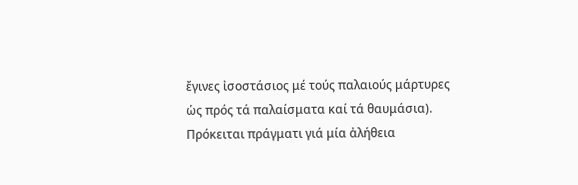ἔγινες ἰσοστάσιος μέ τούς παλαιούς μάρτυρες ὡς πρός τά παλαίσματα καί τά θαυμάσια). Πρόκειται πράγματι γιά μία ἀλήθεια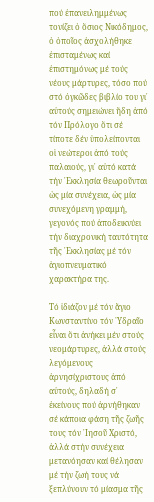πού ἐπανειλημμένως τονίζει ὁ ὅσιος Νικόδημος, ὁ ὁποῖος ἀσχολήθηκε ἐπισταμένως καί ἐπιστημόνως μέ τούς νέους μάρτυρες, τόσο πού στό ὀγκῶδες βιβλίο του γι᾽ αὐτούς σημειώνει ἤδη ἀπό τόν Πρόλογο ὅτι σέ τίποτε δέν ὑπολείπονται οἱ νεώτεροι ἀπό τούς παλαιούς, γι᾽ αὐτό κατά τήν ᾽Εκκλησία θεωροῦνται ὡς μία συνέχεια, ὡς μία συνεχόμενη γραμμή, γεγονός πού ἀποδεικνύει τήν διαχρονική ταυτότητα τῆς ᾽Εκκλησίας μέ τόν ἁγιοπνευματικό χαρακτήρα της.

Τό ἰδιάζον μέ τόν ἅγιο Κωνσταντίνο τόν ῾Υδραῖο εἶναι ὅτι ἀνήκει μέν στούς νεομάρτυρες, ἀλλά στούς λεγόμενους ἀρνησίχριστους ἀπό αὐτούς, δηλαδή σ᾽ ἐκείνους πού ἀρνήθηκαν σέ κάποια φάση τῆς ζωῆς τους τόν ᾽Ιησοῦ Χριστό, ἀλλά στήν συνέχεια μετανόησαν καί θέλησαν μέ τήν ζωή τους νά ξεπλύνουν τό μίασμα τῆς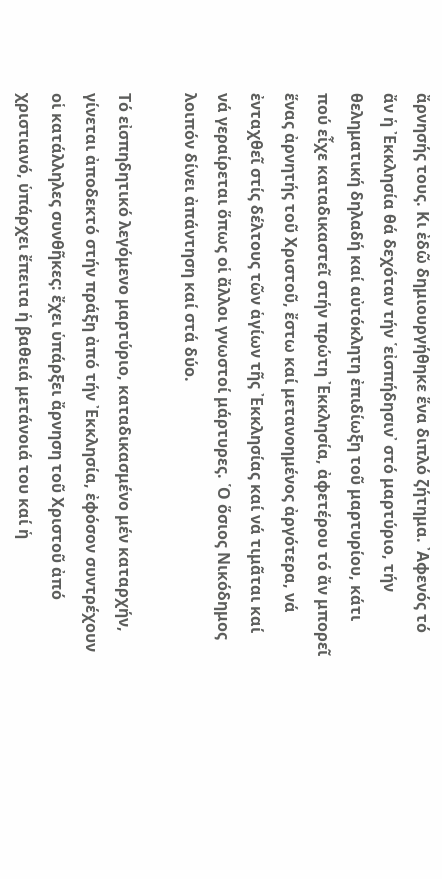ἄρνησής τους. Κι ἐδῶ δημιουργήθηκε ἕνα διπλό ζήτημα. ᾽Αφενός τό ἄν ἡ ᾽Εκκλησία θά δεχόταν τήν ῾εἰσπήδησιν᾽ στό μαρτύριο, τήν θεληματική δηλαδή καί αὐτόκλητη ἐπιδίωξη τοῦ μαρτυρίου, κάτι πού εἶχε καταδικαστεῖ στήν πρώτη ᾽Εκκλησία, ἀφετέρου τό ἄν μπορεῖ ἕνας ἀρνητής τοῦ Χριστοῦ, ἔστω καί μετανοημένος ἀργότερα, νά ἐνταχθεῖ στίς δέλτους τῶν ἁγίων τῆς ᾽Εκκλησίας καί νά τιμᾶται καί νά γεραίρεται ὅπως οἱ ἄλλοι γνωστοί μάρτυρες. ῾Ο ὅσιος Νικόδημος λοιπόν δίνει ἀπάντηση καί στά δύο.

Τό εἰσπηδητικό λεγόμενο μαρτύριο, καταδικασμένο μέν καταρχήν, γίνεται ἀποδεκτό στήν πράξη ἀπό τήν ᾽Εκκλησία, ἐφόσον συντρέχουν οἱ κατάλληλες συνθῆκες: ἔχει ὑπάρξει ἄρνηση τοῦ Χριστοῦ ἀπό χριστιανό, ὑπάρχει ἔπειτα ἡ βαθειά μετάνοιά του καί ἡ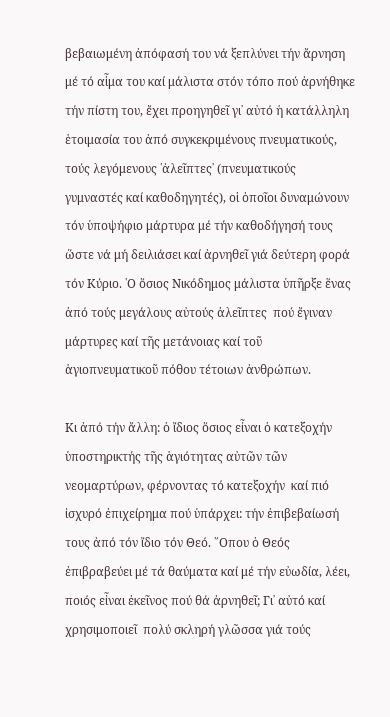βεβαιωμένη ἀπόφασή του νά ξεπλύνει τήν ἄρνηση μέ τό αἷμα του καί μάλιστα στόν τόπο πού ἀρνήθηκε τήν πίστη του, ἔχει προηγηθεῖ γι᾽ αὐτό ἡ κατάλληλη ἑτοιμασία του ἀπό συγκεκριμένους πνευματικούς, τούς λεγόμενους ῾ἀλεῖπτες᾽ (πνευματικούς γυμναστές καί καθοδηγητές), οἱ ὁποῖοι δυναμώνουν τόν ὑποψήφιο μάρτυρα μέ τήν καθοδήγησή τους ὥστε νά μή δειλιάσει καί ἀρνηθεῖ γιά δεύτερη φορά τόν Κύριο. ῾Ο ὅσιος Νικόδημος μάλιστα ὑπῆρξε ἕνας ἀπό τούς μεγάλους αὐτούς ἀλεῖπτες  πού ἔγιναν μάρτυρες καί τῆς μετάνοιας καί τοῦ ἁγιοπνευματικοῦ πόθου τέτοιων ἀνθρώπων.

Κι ἀπό τήν ἄλλη: ὁ ἴδιος ὅσιος εἶναι ὁ κατεξοχήν ὑποστηρικτής τῆς ἁγιότητας αὐτῶν τῶν νεομαρτύρων, φέρνοντας τό κατεξοχήν  καί πιό ἰσχυρό ἐπιχείρημα πού ὑπάρχει: τήν ἐπιβεβαίωσή τους ἀπό τόν ἴδιο τόν Θεό. ῞Οπου ὁ Θεός ἐπιβραβεύει μέ τά θαύματα καί μέ τήν εὐωδία, λέει, ποιός εἶναι ἐκεῖνος πού θά ἀρνηθεῖ; Γι᾽ αὐτό καί χρησιμοποιεῖ  πολύ σκληρή γλῶσσα γιά τούς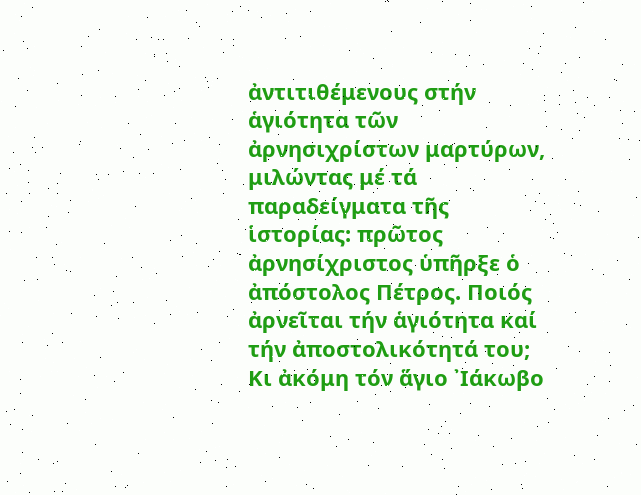ἀντιτιθέμενους στήν ἁγιότητα τῶν ἀρνησιχρίστων μαρτύρων, μιλώντας μέ τά παραδείγματα τῆς ἱστορίας: πρῶτος ἀρνησίχριστος ὑπῆρξε ὁ ἀπόστολος Πέτρος. Ποιός ἀρνεῖται τήν ἁγιότητα καί τήν ἀποστολικότητά του; Κι ἀκόμη τόν ἅγιο ᾽Ιάκωβο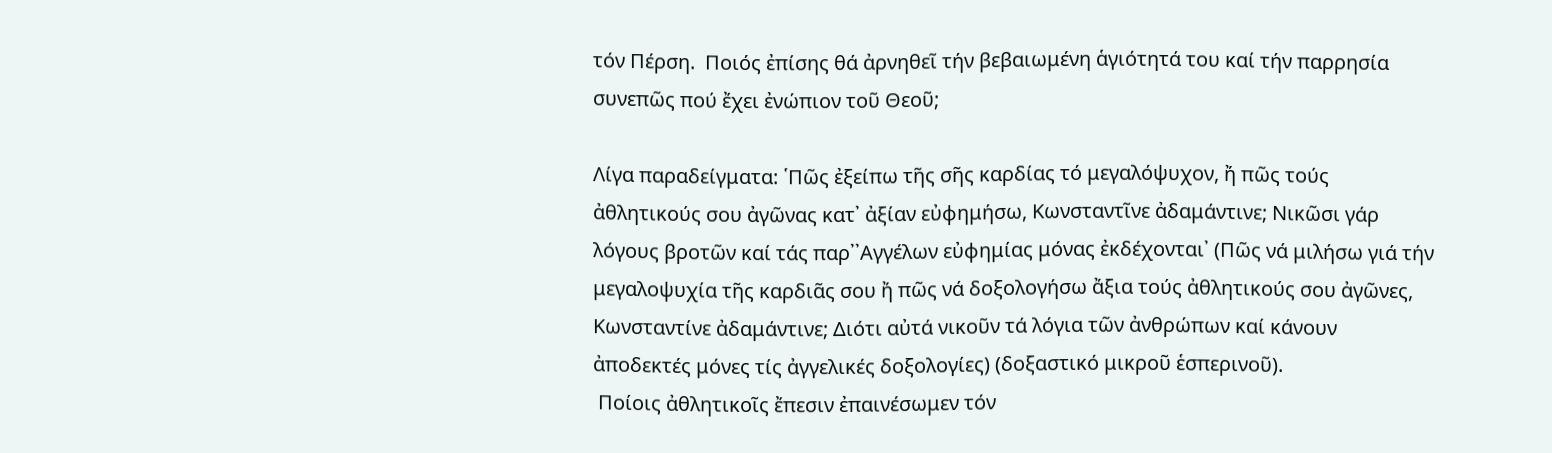τόν Πέρση.  Ποιός ἐπίσης θά ἀρνηθεῖ τήν βεβαιωμένη ἁγιότητά του καί τήν παρρησία συνεπῶς πού ἔχει ἐνώπιον τοῦ Θεοῦ;

Λίγα παραδείγματα: ῾Πῶς ἐξείπω τῆς σῆς καρδίας τό μεγαλόψυχον, ἤ πῶς τούς ἀθλητικούς σου ἀγῶνας κατ᾽ ἀξίαν εὐφημήσω, Κωνσταντῖνε ἀδαμάντινε; Νικῶσι γάρ λόγους βροτῶν καί τάς παρ᾽᾽Αγγέλων εὐφημίας μόνας ἐκδέχονται᾽ (Πῶς νά μιλήσω γιά τήν μεγαλοψυχία τῆς καρδιᾶς σου ἤ πῶς νά δοξολογήσω ἄξια τούς ἀθλητικούς σου ἀγῶνες, Κωνσταντίνε ἀδαμάντινε; Διότι αὐτά νικοῦν τά λόγια τῶν ἀνθρώπων καί κάνουν ἀποδεκτές μόνες τίς ἀγγελικές δοξολογίες) (δοξαστικό μικροῦ ἑσπερινοῦ).
 Ποίοις ἀθλητικοῖς ἔπεσιν ἐπαινέσωμεν τόν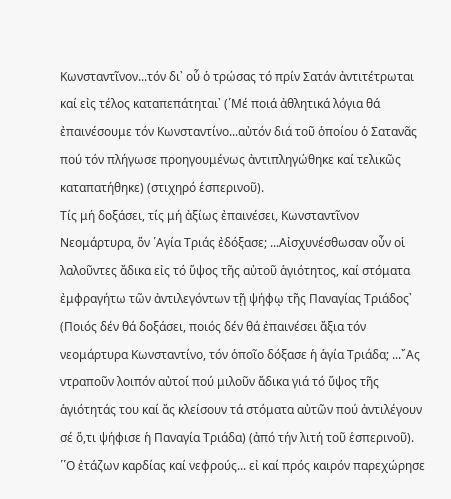Κωνσταντῖνον...τόν δι᾽ οὗ ὁ τρώσας τό πρίν Σατάν ἀντιτέτρωται καί εἰς τέλος καταπεπάτηται᾽ (῾Μέ ποιά ἀθλητικά λόγια θά ἐπαινέσουμε τόν Κωνσταντίνο...αὐτόν διά τοῦ ὁποίου ὁ Σατανᾶς πού τόν πλήγωσε προηγουμένως ἀντιπληγώθηκε καί τελικῶς καταπατήθηκε) (στιχηρό ἑσπερινοῦ).
Τίς μή δοξάσει, τίς μή ἀξίως ἐπαινέσει, Κωνσταντῖνον Νεομάρτυρα, ὅν ῾Αγία Τριάς ἐδόξασε; ...Αἰσχυνέσθωσαν οὖν οἱ λαλοῦντες ἄδικα εἰς τό ὕψος τῆς αὐτοῦ ἁγιότητος, καί στόματα ἐμφραγήτω τῶν ἀντιλεγόντων τῇ ψήφῳ τῆς Παναγίας Τριάδος᾽ (Ποιός δέν θά δοξάσει, ποιός δέν θά ἐπαινέσει ἄξια τόν νεομάρτυρα Κωνσταντίνο, τόν ὁποῖο δόξασε ἡ ἁγία Τριάδα; ...῎Ας ντραποῦν λοιπόν αὐτοί πού μιλοῦν ἄδικα γιά τό ὕψος τῆς ἁγιότητάς του καί ἄς κλείσουν τά στόματα αὐτῶν πού ἀντιλέγουν σέ ὅ,τι ψήφισε ἡ Παναγία Τριάδα) (ἀπό τήν λιτή τοῦ ἑσπερινοῦ).
῾῾Ο ἐτάζων καρδίας καί νεφρούς... εἰ καί πρός καιρόν παρεχώρησε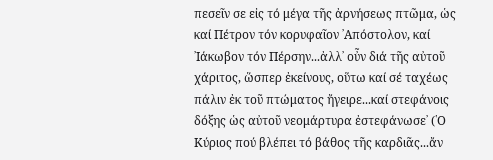πεσεῖν σε εἰς τό μέγα τῆς ἀρνήσεως πτῶμα, ὡς καί Πέτρον τόν κορυφαῖον ᾽Απόστολον, καί ᾽Ιάκωβον τόν Πέρσην...ἀλλ᾽ οὖν διά τῆς αὐτοῦ χάριτος, ὥσπερ ἐκείνους, οὕτω καί σέ ταχέως πάλιν ἐκ τοῦ πτώματος ἤγειρε...καί στεφάνοις δόξης ὡς αὐτοῦ νεομάρτυρα ἐστεφάνωσε᾽ (῾Ο Κύριος πού βλέπει τό βάθος τῆς καρδιᾶς...ἄν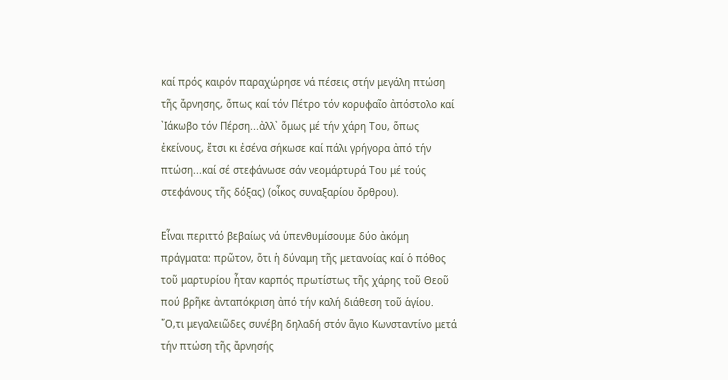καί πρός καιρόν παραχώρησε νά πέσεις στήν μεγάλη πτώση τῆς ἄρνησης, ὅπως καί τόν Πέτρο τόν κορυφαῖο ἀπόστολο καί ᾽Ιάκωβο τόν Πέρση...ἀλλ᾽ ὅμως μέ τήν χάρη Του, ὅπως ἐκείνους, ἔτσι κι ἐσένα σήκωσε καί πάλι γρήγορα ἀπό τήν πτώση...καί σέ στεφάνωσε σάν νεομάρτυρά Του μέ τούς στεφάνους τῆς δόξας) (οἶκος συναξαρίου ὄρθρου).

Εἶναι περιττό βεβαίως νά ὑπενθυμίσουμε δύο ἀκόμη πράγματα: πρῶτον, ὅτι ἡ δύναμη τῆς μετανοίας καί ὁ πόθος τοῦ μαρτυρίου ἦταν καρπός πρωτίστως τῆς χάρης τοῦ Θεοῦ πού βρῆκε ἀνταπόκριση ἀπό τήν καλή διάθεση τοῦ ἁγίου. ῞Ο,τι μεγαλειῶδες συνέβη δηλαδή στόν ἅγιο Κωνσταντίνο μετά τήν πτώση τῆς ἄρνησής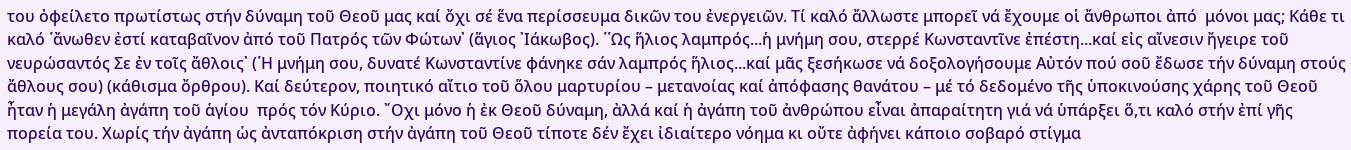του ὀφείλετο πρωτίστως στήν δύναμη τοῦ Θεοῦ μας καί ὄχι σέ ἕνα περίσσευμα δικῶν του ἐνεργειῶν. Τί καλό ἄλλωστε μπορεῖ νά ἔχουμε οἱ ἄνθρωποι ἀπό  μόνοι μας; Κάθε τι καλό ῾ἄνωθεν ἐστί καταβαῖνον ἀπό τοῦ Πατρός τῶν Φώτων᾽ (ἅγιος ᾽Ιάκωβος). ῾῾Ως ἥλιος λαμπρός...ἡ μνήμη σου, στερρέ Κωνσταντῖνε ἐπέστη...καί εἰς αἴνεσιν ἤγειρε τοῦ νευρώσαντός Σε ἐν τοῖς ἄθλοις᾽ (῾Η μνήμη σου, δυνατέ Κωνσταντίνε φάνηκε σάν λαμπρός ἥλιος...καί μᾶς ξεσήκωσε νά δοξολογήσουμε Αὐτόν πού σοῦ ἔδωσε τήν δύναμη στούς ἄθλους σου) (κάθισμα ὄρθρου). Καί δεύτερον, ποιητικό αἴτιο τοῦ ὅλου μαρτυρίου – μετανοίας καί ἀπόφασης θανάτου – μέ τό δεδομένο τῆς ὑποκινούσης χάρης τοῦ Θεοῦ ἦταν ἡ μεγάλη ἀγάπη τοῦ ἁγίου  πρός τόν Κύριο. ῎Οχι μόνο ἡ ἐκ Θεοῦ δύναμη, ἀλλά καί ἡ ἀγάπη τοῦ ἀνθρώπου εἶναι ἀπαραίτητη γιά νά ὑπάρξει ὅ,τι καλό στήν ἐπί γῆς πορεία του. Χωρίς τήν ἀγάπη ὡς ἀνταπόκριση στήν ἀγάπη τοῦ Θεοῦ τίποτε δέν ἔχει ἰδιαίτερο νόημα κι οὔτε ἀφήνει κάποιο σοβαρό στίγμα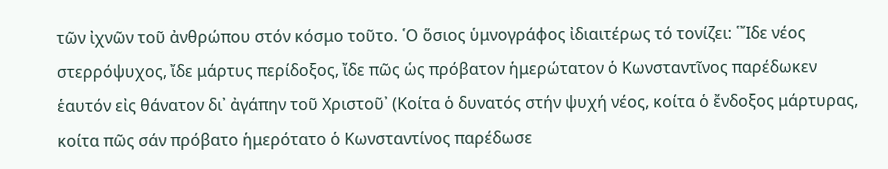τῶν ἰχνῶν τοῦ ἀνθρώπου στόν κόσμο τοῦτο. ῾Ο ὅσιος ὑμνογράφος ἰδιαιτέρως τό τονίζει: ῾῎Ιδε νέος στερρόψυχος, ἴδε μάρτυς περίδοξος, ἴδε πῶς ὡς πρόβατον ἡμερώτατον ὁ Κωνσταντῖνος παρέδωκεν ἑαυτόν εἰς θάνατον δι᾽ ἀγάπην τοῦ Χριστοῦ᾽ (Κοίτα ὁ δυνατός στήν ψυχή νέος, κοίτα ὁ ἔνδοξος μάρτυρας, κοίτα πῶς σάν πρόβατο ἡμερότατο ὁ Κωνσταντίνος παρέδωσε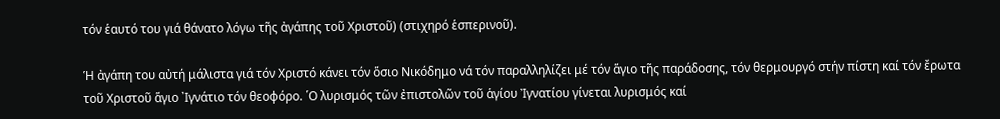τόν ἑαυτό του γιά θάνατο λόγω τῆς ἀγάπης τοῦ Χριστοῦ) (στιχηρό ἑσπερινοῦ).

Ἡ ἀγάπη του αὐτή μάλιστα γιά τόν Χριστό κάνει τόν ὅσιο Νικόδημο νά τόν παραλληλίζει μέ τόν ἅγιο τῆς παράδοσης, τόν θερμουργό στήν πίστη καί τόν ἔρωτα τοῦ Χριστοῦ ἅγιο ᾽Ιγνάτιο τόν θεοφόρο. ῾Ο λυρισμός τῶν ἐπιστολῶν τοῦ ἁγίου Ἰγνατίου γίνεται λυρισμός καί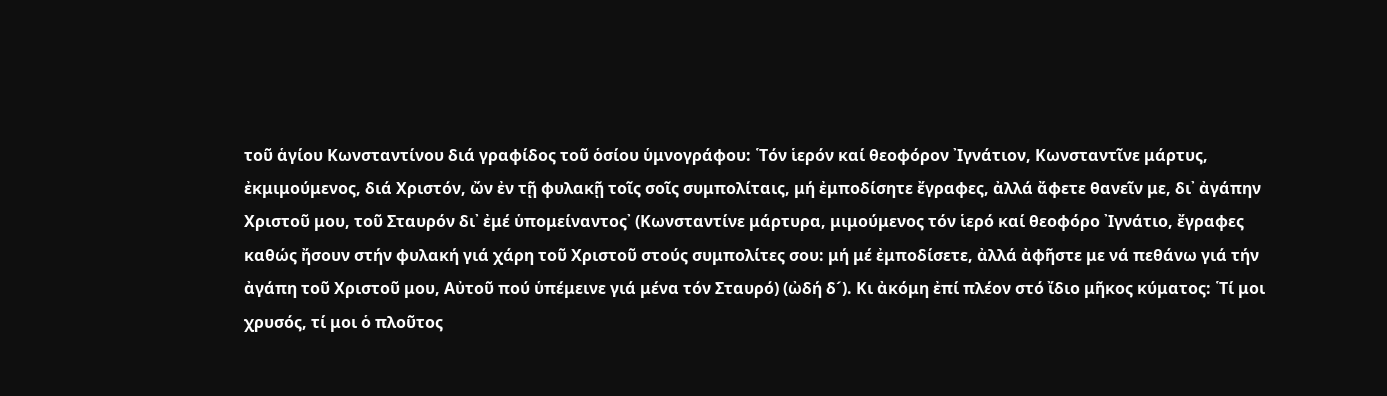τοῦ ἁγίου Κωνσταντίνου διά γραφίδος τοῦ ὁσίου ὑμνογράφου: ῾Τόν ἱερόν καί θεοφόρον ᾽Ιγνάτιον, Κωνσταντῖνε μάρτυς, ἐκμιμούμενος, διά Χριστόν, ὤν ἐν τῇ φυλακῇ τοῖς σοῖς συμπολίταις, μή ἐμποδίσητε ἔγραφες, ἀλλά ἄφετε θανεῖν με, δι᾽ ἀγάπην Χριστοῦ μου, τοῦ Σταυρόν δι᾽ ἐμέ ὑπομείναντος᾽ (Κωνσταντίνε μάρτυρα, μιμούμενος τόν ἱερό καί θεοφόρο ᾽Ιγνάτιο, ἔγραφες καθώς ἤσουν στήν φυλακή γιά χάρη τοῦ Χριστοῦ στούς συμπολίτες σου: μή μέ ἐμποδίσετε, ἀλλά ἀφῆστε με νά πεθάνω γιά τήν ἀγάπη τοῦ Χριστοῦ μου, Αὐτοῦ πού ὑπέμεινε γιά μένα τόν Σταυρό) (ὠδή δ´). Κι ἀκόμη ἐπί πλέον στό ἴδιο μῆκος κύματος: ῾Τί μοι χρυσός, τί μοι ὁ πλοῦτος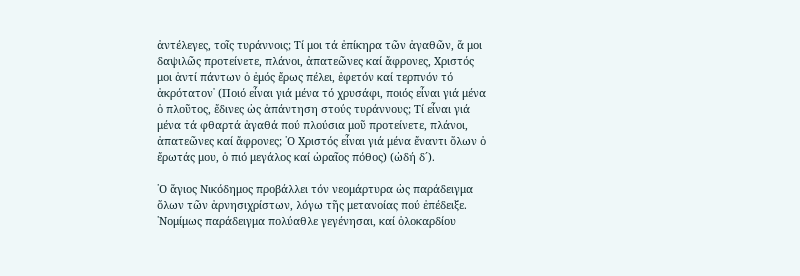ἀντέλεγες, τοῖς τυράννοις; Τί μοι τά ἐπίκηρα τῶν ἀγαθῶν, ἅ μοι δαψιλῶς προτείνετε, πλάνοι, ἀπατεῶνες καί ἄφρονες, Χριστός μοι ἀντί πάντων ὁ ἐμός ἔρως πέλει, ἐφετόν καί τερπνόν τό ἀκρότατον᾽ (Ποιό εἶναι γιά μένα τό χρυσάφι, ποιός εἶναι γιά μένα ὁ πλοῦτος, ἔδινες ὡς ἀπάντηση στούς τυράννους; Τί εἶναι γιά μένα τά φθαρτά ἀγαθά πού πλούσια μοῦ προτείνετε, πλάνοι, ἀπατεῶνες καί ἄφρονες; ῾Ο Χριστός εἶναι γιά μένα ἔναντι ὅλων ὁ ἔρωτάς μου, ὁ πιό μεγάλος καί ὡραῖος πόθος) (ὠδή δ´).

῾Ο ἅγιος Νικόδημος προβάλλει τόν νεομάρτυρα ὡς παράδειγμα ὅλων τῶν ἀρνησιχρίστων, λόγω τῆς μετανοίας πού ἐπέδειξε. ῾Νομίμως παράδειγμα πολύαθλε γεγένησαι, καί ὁλοκαρδίου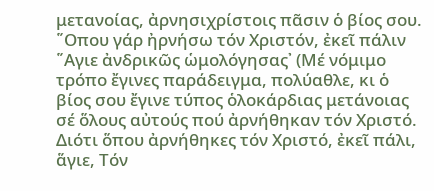μετανοίας, ἀρνησιχρίστοις πᾶσιν ὁ βίος σου. ῞Οπου γάρ ἠρνήσω τόν Χριστόν, ἐκεῖ πάλιν ῞Αγιε ἀνδρικῶς ὡμολόγησας᾽ (Μέ νόμιμο τρόπο ἔγινες παράδειγμα, πολύαθλε, κι ὁ βίος σου ἔγινε τύπος ὁλοκάρδιας μετάνοιας σέ ὅλους αὐτούς πού ἀρνήθηκαν τόν Χριστό. Διότι ὅπου ἀρνήθηκες τόν Χριστό, ἐκεῖ πάλι, ἅγιε, Τόν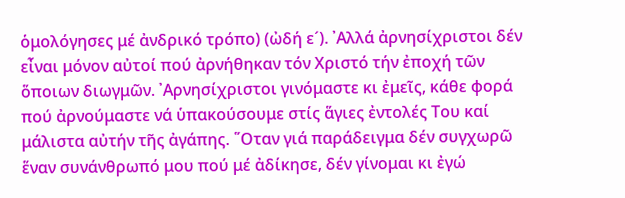ὁμολόγησες μέ ἀνδρικό τρόπο) (ὠδή ε´). ᾽Αλλά ἀρνησίχριστοι δέν εἶναι μόνον αὐτοί πού ἀρνήθηκαν τόν Χριστό τήν ἐποχή τῶν ὅποιων διωγμῶν. ᾽Αρνησίχριστοι γινόμαστε κι ἐμεῖς, κάθε φορά πού ἀρνούμαστε νά ὑπακούσουμε στίς ἅγιες ἐντολές Του καί μάλιστα αὐτήν τῆς ἀγάπης. ῞Οταν γιά παράδειγμα δέν συγχωρῶ ἕναν συνάνθρωπό μου πού μέ ἀδίκησε, δέν γίνομαι κι ἐγώ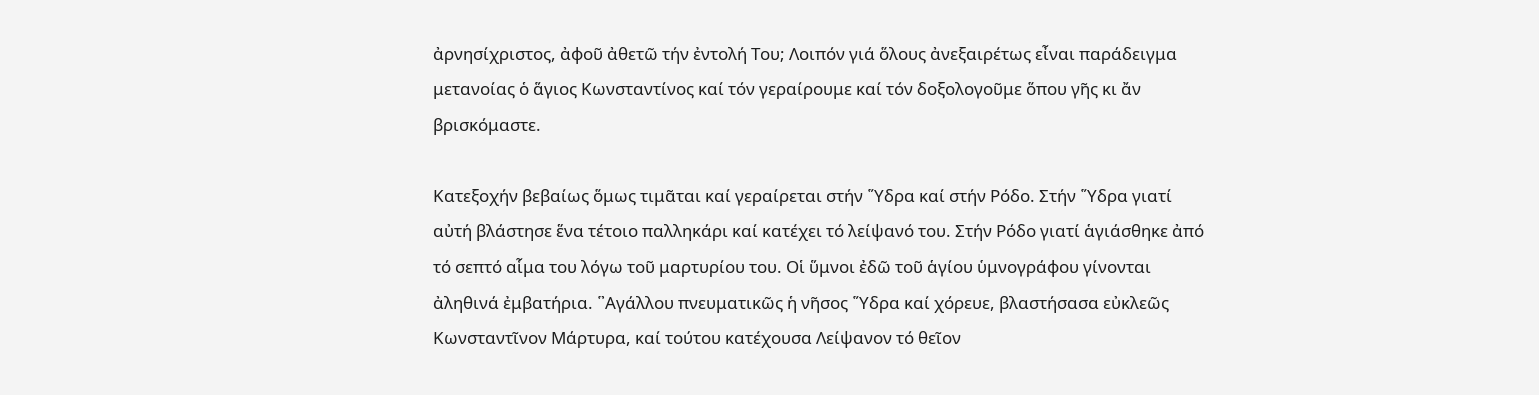ἀρνησίχριστος, ἀφοῦ ἀθετῶ τήν ἐντολή Του; Λοιπόν γιά ὅλους ἀνεξαιρέτως εἶναι παράδειγμα μετανοίας ὁ ἅγιος Κωνσταντίνος καί τόν γεραίρουμε καί τόν δοξολογοῦμε ὅπου γῆς κι ἄν βρισκόμαστε.

Κατεξοχήν βεβαίως ὅμως τιμᾶται καί γεραίρεται στήν ῞Υδρα καί στήν Ρόδο. Στήν ῞Υδρα γιατί αὐτή βλάστησε ἕνα τέτοιο παλληκάρι καί κατέχει τό λείψανό του. Στήν Ρόδο γιατί ἁγιάσθηκε ἀπό τό σεπτό αἷμα του λόγω τοῦ μαρτυρίου του. Οἱ ὕμνοι ἐδῶ τοῦ ἁγίου ὑμνογράφου γίνονται ἀληθινά ἐμβατήρια. ῾᾽Αγάλλου πνευματικῶς ἡ νῆσος ῞Υδρα καί χόρευε, βλαστήσασα εὐκλεῶς Κωνσταντῖνον Μάρτυρα, καί τούτου κατέχουσα Λείψανον τό θεῖον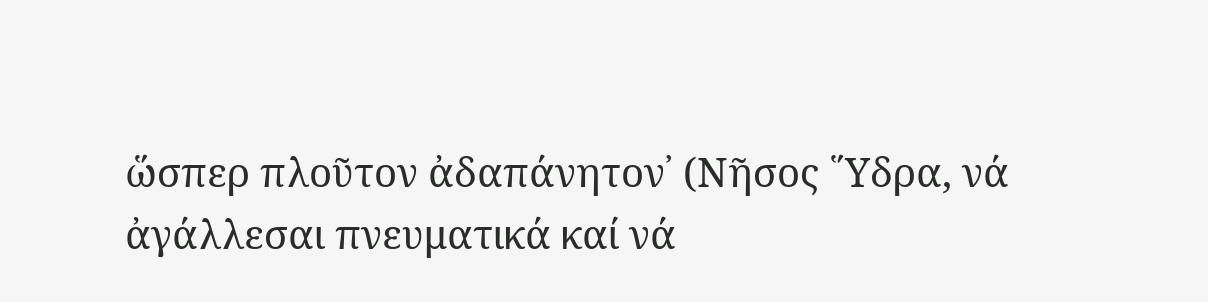ὥσπερ πλοῦτον ἀδαπάνητον᾽ (Νῆσος ῞Υδρα, νά ἀγάλλεσαι πνευματικά καί νά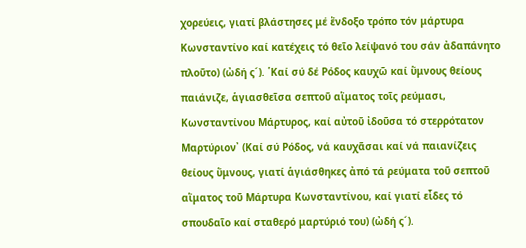χορεύεις, γιατί βλάστησες μέ ἔνδοξο τρόπο τόν μάρτυρα Κωνσταντίνο καί κατέχεις τό θεῖο λείψανό του σάν ἀδαπάνητο πλοῦτο) (ὠδή ς´). ῾Καί σύ δέ Ρόδος καυχῶ καί ὕμνους θείους παιάνιζε, ἁγιασθεῖσα σεπτοῦ αἵματος τοῖς ρεύμασι, Κωνσταντίνου Μάρτυρος, καί αὐτοῦ ἰδοῦσα τό στερρότατον Μαρτύριον᾽ (Καί σύ Ρόδος, νά καυχᾶσαι καί νά παιανίζεις θείους ὕμνους, γιατί ἁγιάσθηκες ἀπό τά ρεύματα τοῦ σεπτοῦ αἵματος τοῦ Μάρτυρα Κωνσταντίνου, καί γιατί εἶδες τό σπουδαῖο καί σταθερό μαρτύριό του) (ὠδή ς´).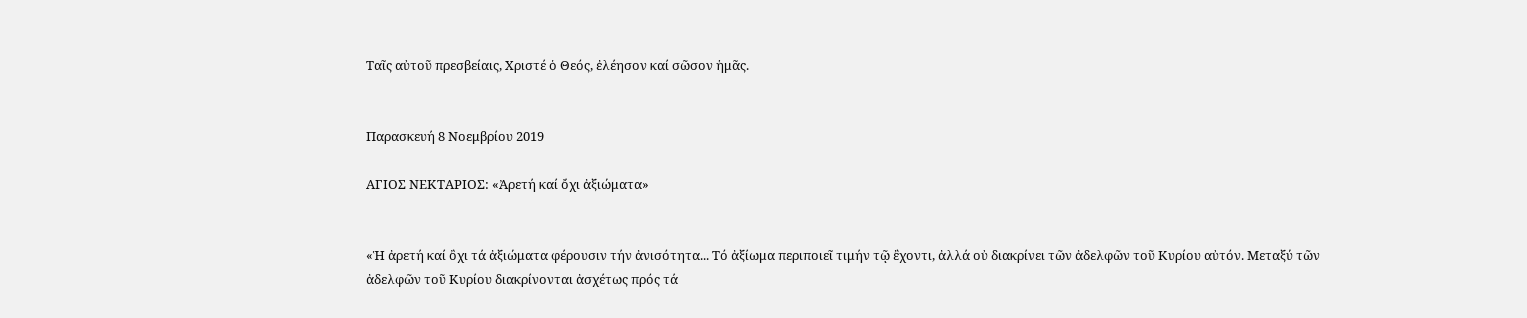Ταῖς αὐτοῦ πρεσβείαις, Χριστέ ὁ Θεός, ἐλέησον καί σῶσον ἡμᾶς.


Παρασκευή 8 Νοεμβρίου 2019

ΑΓΙΟΣ ΝΕΚΤΑΡΙΟΣ: «Ἀρετή καί ὄχι ἀξιώματα»


«Ἡ ἀρετή καί ὂχι τά ἀξιώματα φέρουσιν τήν ἀνισότητα... Τό ἀξίωμα περιποιεῖ τιμήν τῷ ἒχοντι, ἀλλά οὐ διακρίνει τῶν ἀδελφῶν τοῦ Κυρίου αὐτόν. Μεταξύ τῶν ἀδελφῶν τοῦ Κυρίου διακρίνονται ἀσχέτως πρός τά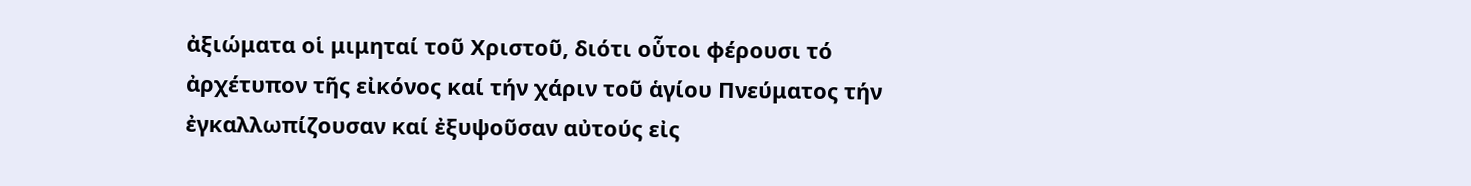ἀξιώματα οἱ μιμηταί τοῦ Χριστοῦ, διότι οὗτοι φέρουσι τό ἀρχέτυπον τῆς εἰκόνος καί τήν χάριν τοῦ ἁγίου Πνεύματος τήν ἐγκαλλωπίζουσαν καί ἐξυψοῦσαν αὐτούς εἰς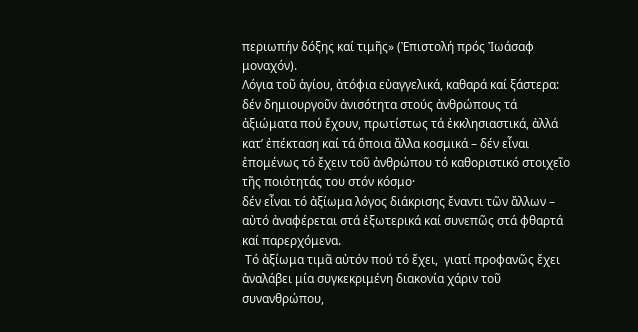περιωπήν δόξης καί τιμῆς» (Ἐπιστολή πρός Ἰωάσαφ μοναχόν).
Λόγια τοῦ ἁγίου, ἀτόφια εὐαγγελικά, καθαρά καί ξάστερα:
δέν δημιουργοῦν ἀνισότητα στούς ἀνθρώπους τά ἀξιώματα πού ἔχουν, πρωτίστως τά ἐκκλησιαστικά, ἀλλά κατ’ ἐπέκταση καί τά ὅποια ἄλλα κοσμικά – δέν εἶναι ἑπομένως τό ἔχειν τοῦ ἀνθρώπου τό καθοριστικό στοιχεῖο τῆς ποιότητάς του στόν κόσμο·
δέν εἶναι τό ἀξίωμα λόγος διάκρισης ἔναντι τῶν ἄλλων –   αὐτό ἀναφέρεται στά ἐξωτερικά καί συνεπῶς στά φθαρτά καί παρερχόμενα.
 Τό ἀξίωμα τιμᾶ αὐτόν πού τό ἔχει,  γιατί προφανῶς ἔχει ἀναλάβει μία συγκεκριμένη διακονία χάριν τοῦ συνανθρώπου,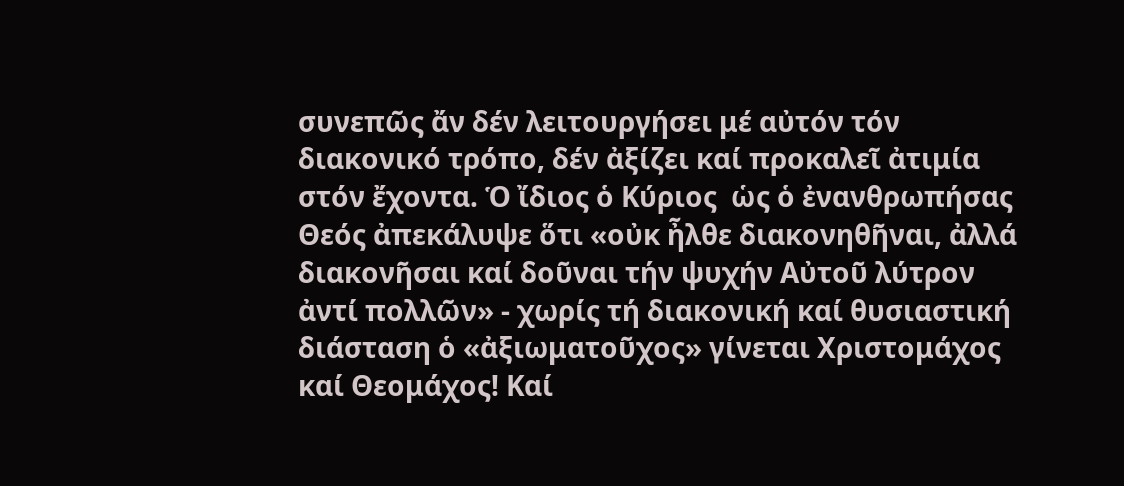συνεπῶς ἄν δέν λειτουργήσει μέ αὐτόν τόν διακονικό τρόπο, δέν ἀξίζει καί προκαλεῖ ἀτιμία στόν ἔχοντα. Ὁ ἴδιος ὁ Κύριος  ὡς ὁ ἐνανθρωπήσας Θεός ἀπεκάλυψε ὅτι «οὐκ ἦλθε διακονηθῆναι, ἀλλά διακονῆσαι καί δοῦναι τήν ψυχήν Αὐτοῦ λύτρον ἀντί πολλῶν» - χωρίς τή διακονική καί θυσιαστική διάσταση ὁ «ἀξιωματοῦχος» γίνεται Χριστομάχος καί Θεομάχος! Καί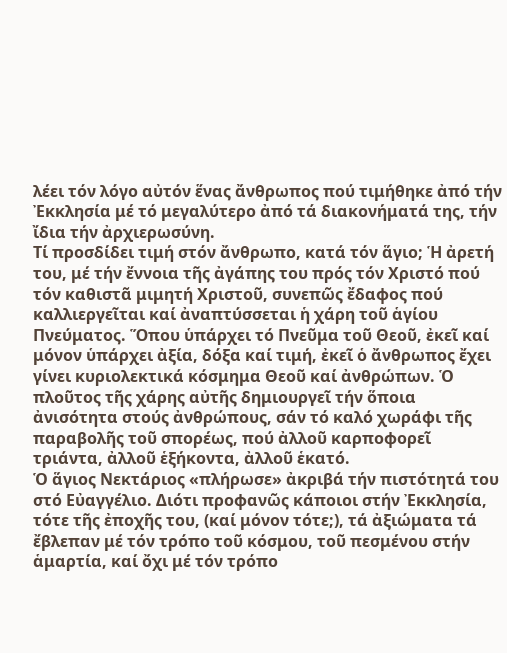λέει τόν λόγο αὐτόν ἕνας ἄνθρωπος πού τιμήθηκε ἀπό τήν Ἐκκλησία μέ τό μεγαλύτερο ἀπό τά διακονήματά της, τήν ἴδια τήν ἀρχιερωσύνη.
Τί προσδίδει τιμή στόν ἄνθρωπο, κατά τόν ἅγιο; Ἡ ἀρετή του, μέ τήν ἔννοια τῆς ἀγάπης του πρός τόν Χριστό πού τόν καθιστᾶ μιμητή Χριστοῦ, συνεπῶς ἔδαφος πού καλλιεργεῖται καί ἀναπτύσσεται ἡ χάρη τοῦ ἁγίου Πνεύματος. Ὅπου ὑπάρχει τό Πνεῦμα τοῦ Θεοῦ, ἐκεῖ καί μόνον ὑπάρχει ἀξία, δόξα καί τιμή, ἐκεῖ ὁ ἄνθρωπος ἔχει γίνει κυριολεκτικά κόσμημα Θεοῦ καί ἀνθρώπων. Ὁ πλοῦτος τῆς χάρης αὐτῆς δημιουργεῖ τήν ὅποια ἀνισότητα στούς ἀνθρώπους, σάν τό καλό χωράφι τῆς παραβολῆς τοῦ σπορέως, πού ἀλλοῦ καρποφορεῖ τριάντα, ἀλλοῦ ἑξήκοντα, ἀλλοῦ ἑκατό.
Ὁ ἅγιος Νεκτάριος «πλήρωσε» ἀκριβά τήν πιστότητά του στό Εὐαγγέλιο. Διότι προφανῶς κάποιοι στήν Ἐκκλησία, τότε τῆς ἐποχῆς του, (καί μόνον τότε;), τά ἀξιώματα τά ἔβλεπαν μέ τόν τρόπο τοῦ κόσμου, τοῦ πεσμένου στήν ἁμαρτία, καί ὄχι μέ τόν τρόπο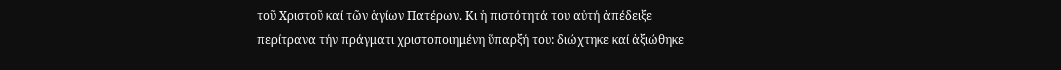τοῦ Χριστοῦ καί τῶν ἁγίων Πατέρων. Κι ἡ πιστότητά του αὐτή ἀπέδειξε περίτρανα τήν πράγματι χριστοποιημένη ὕπαρξή του: διώχτηκε καί ἀξιώθηκε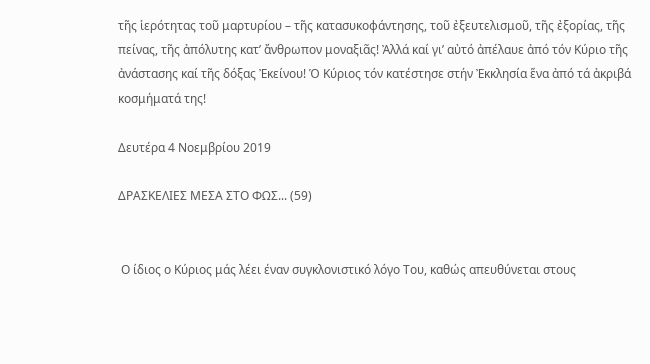τῆς ἱερότητας τοῦ μαρτυρίου – τῆς κατασυκοφάντησης, τοῦ ἐξευτελισμοῦ, τῆς ἐξορίας, τῆς πείνας, τῆς ἀπόλυτης κατ’ ἄνθρωπον μοναξιᾶς! Ἀλλά καί γι’ αὐτό ἀπέλαυε ἀπό τόν Κύριο τῆς ἀνάστασης καί τῆς δόξας Ἐκείνου! Ὁ Κύριος τόν κατέστησε στήν Ἐκκλησία ἕνα ἀπό τά ἀκριβά κοσμήματά της!

Δευτέρα 4 Νοεμβρίου 2019

ΔΡΑΣΚΕΛΙΕΣ ΜΕΣΑ ΣΤΟ ΦΩΣ... (59)


 Ο ίδιος ο Κύριος μάς λέει έναν συγκλονιστικό λόγο Του, καθώς απευθύνεται στους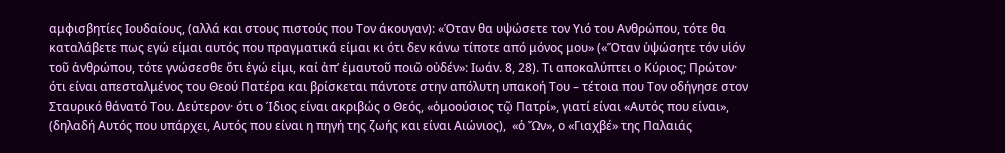αμφισβητίες Ιουδαίους, (αλλά και στους πιστούς που Τον άκουγαν): «Όταν θα υψώσετε τον Υιό του Ανθρώπου, τότε θα καταλάβετε πως εγώ είμαι αυτός που πραγματικά είμαι κι ότι δεν κάνω τίποτε από μόνος μου» («Ὅταν ὑψώσητε τόν υἱόν τοῦ ἀνθρώπου, τότε γνώσεσθε ὅτι ἐγώ εἰμι, καί ἀπ’ ἐμαυτοῦ ποιῶ οὐδέν»: Ιωάν. 8, 28). Τι αποκαλύπτει ο Κύριος; Πρώτον· ότι είναι απεσταλμένος του Θεού Πατέρα και βρίσκεται πάντοτε στην απόλυτη υπακοή Του – τέτοια που Τον οδήγησε στον Σταυρικό θάνατό Του. Δεύτερον· ότι ο Ίδιος είναι ακριβώς ο Θεός, «ὁμοούσιος τῷ Πατρί», γιατί είναι «Αυτός που είναι», (δηλαδή Αυτός που υπάρχει, Αυτός που είναι η πηγή της ζωής και είναι Αιώνιος),  «ὁ Ὤν», ο «Γιαχβέ» της Παλαιάς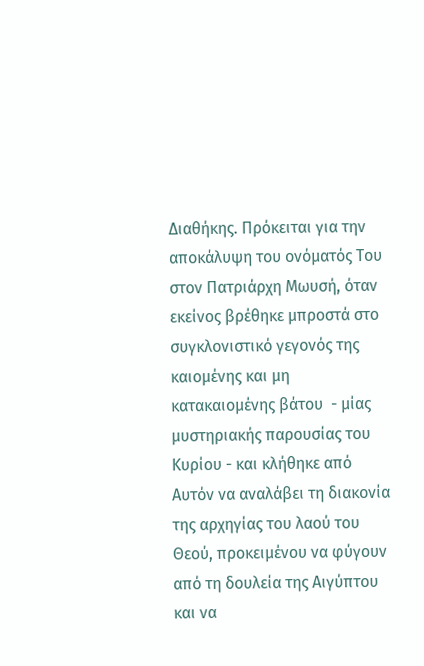Διαθήκης. Πρόκειται για την αποκάλυψη του ονόματός Του στον Πατριάρχη Μωυσή, όταν εκείνος βρέθηκε μπροστά στο συγκλονιστικό γεγονός της καιομένης και μη κατακαιομένης βάτου  - μίας μυστηριακής παρουσίας του Κυρίου - και κλήθηκε από Αυτόν να αναλάβει τη διακονία της αρχηγίας του λαού του Θεού, προκειμένου να φύγουν από τη δουλεία της Αιγύπτου και να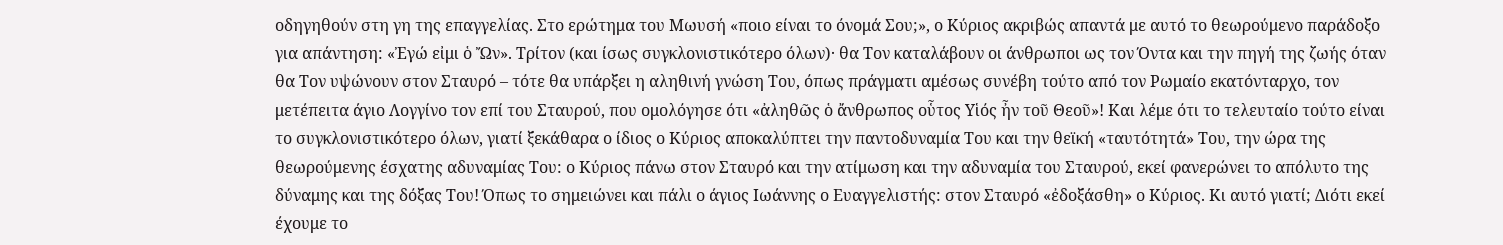οδηγηθούν στη γη της επαγγελίας. Στο ερώτημα του Μωυσή «ποιο είναι το όνομά Σου;», ο Κύριος ακριβώς απαντά με αυτό το θεωρούμενο παράδοξο για απάντηση: «Ἐγώ εἰμι ὁ Ὤν». Τρίτον (και ίσως συγκλονιστικότερο όλων)· θα Τον καταλάβουν οι άνθρωποι ως τον Όντα και την πηγή της ζωής όταν θα Τον υψώνουν στον Σταυρό – τότε θα υπάρξει η αληθινή γνώση Του, όπως πράγματι αμέσως συνέβη τούτο από τον Ρωμαίο εκατόνταρχο, τον μετέπειτα άγιο Λογγίνο τον επί του Σταυρού, που ομολόγησε ότι «ἀληθῶς ὁ ἄνθρωπος οὗτος Υἱός ἦν τοῦ Θεοῦ»! Και λέμε ότι το τελευταίο τούτο είναι το συγκλονιστικότερο όλων, γιατί ξεκάθαρα ο ίδιος ο Κύριος αποκαλύπτει την παντοδυναμία Του και την θεϊκή «ταυτότητά» Του, την ώρα της θεωρούμενης έσχατης αδυναμίας Του: ο Κύριος πάνω στον Σταυρό και την ατίμωση και την αδυναμία του Σταυρού, εκεί φανερώνει το απόλυτο της δύναμης και της δόξας Του! Όπως το σημειώνει και πάλι ο άγιος Ιωάννης ο Ευαγγελιστής: στον Σταυρό «ἐδοξάσθη» ο Κύριος. Κι αυτό γιατί; Διότι εκεί έχουμε το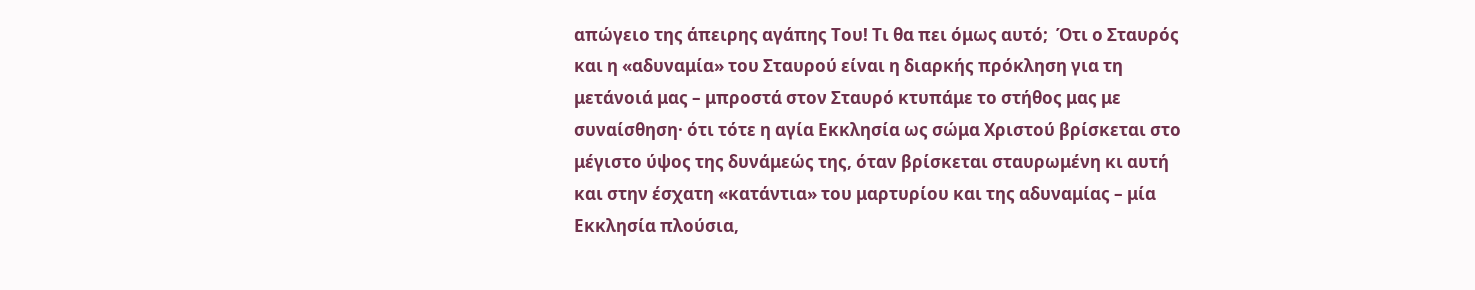απώγειο της άπειρης αγάπης Του! Τι θα πει όμως αυτό;  Ότι ο Σταυρός και η «αδυναμία» του Σταυρού είναι η διαρκής πρόκληση για τη μετάνοιά μας – μπροστά στον Σταυρό κτυπάμε το στήθος μας με συναίσθηση· ότι τότε η αγία Εκκλησία ως σώμα Χριστού βρίσκεται στο μέγιστο ύψος της δυνάμεώς της, όταν βρίσκεται σταυρωμένη κι αυτή και στην έσχατη «κατάντια» του μαρτυρίου και της αδυναμίας – μία Εκκλησία πλούσια,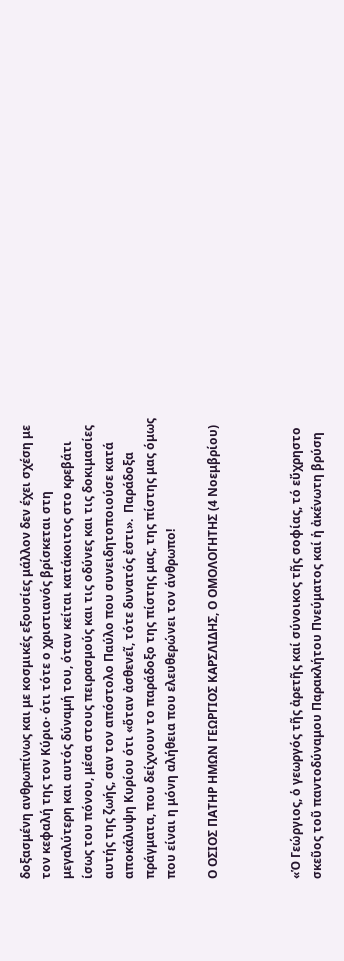δοξασμένη ανθρωπίνως και με κοσμικές εξουσίες μάλλον δεν έχει σχέση με τον κεφαλή της τον Κύριο· ότι τότε ο χριστιανός βρίσκεται στη μεγαλύτερη και αυτός δύναμή του, όταν κείται κατάκοιτος στο κρεβάτι ίσως του πόνου, μέσα στους πειρασμούς και τις οδύνες και τις δοκιμασίες αυτής της ζωής, σαν τον απόστολο Παύλο που συνειδητοποιούσε κατά αποκάλυψη Κυρίου ότι «ὅταν ἀσθενεῖ, τότε δυνατός ἐστι».  Παράδοξα πράγματα, που δείχνουν το παράδοξο της πίστης μας, της πίστης μας όμως που είναι η μόνη αλήθεια που ελευθερώνει τον άνθρωπο!

Ο ΟΣΙΟΣ ΠΑΤΗΡ ΗΜΩΝ ΓΕΩΡΓΙΟΣ ΚΑΡΣΛΙΔΗΣ, Ο ΟΜΟΛΟΓΗΤΗΣ (4 Νοεμβρίου)



«Ὁ Γεώργιος, ὁ γεωργός τῆς ἀρετῆς καί σύνοικος τῆς σοφίας, τό εὔχρηστο σκεῦος τοῦ παντοδύναμου Παρακλήτου Πνεύματος καί ἡ ἀκένωτη βρύση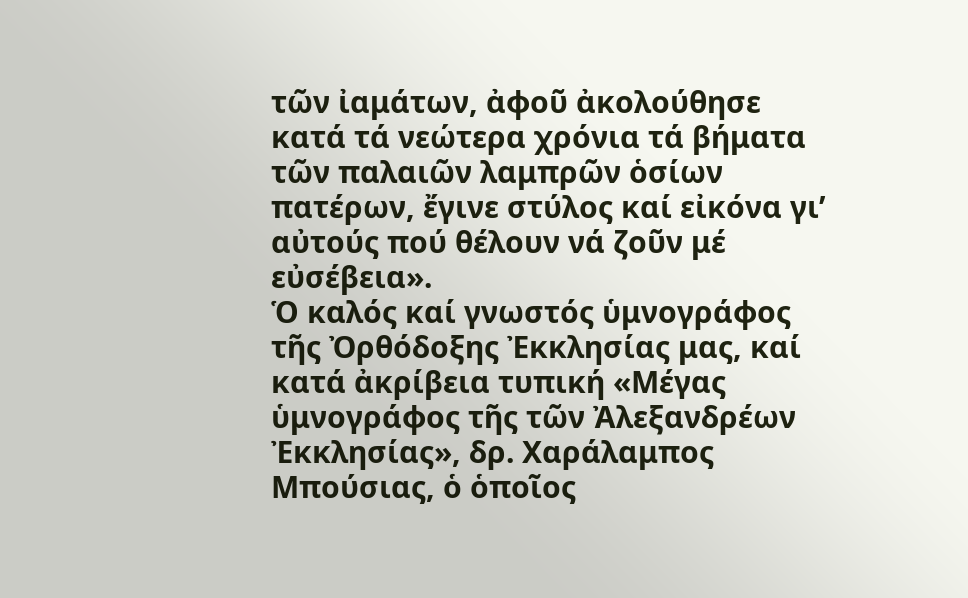τῶν ἰαμάτων, ἀφοῦ ἀκολούθησε κατά τά νεώτερα χρόνια τά βήματα τῶν παλαιῶν λαμπρῶν ὁσίων πατέρων, ἔγινε στύλος καί εἰκόνα γι’ αὐτούς πού θέλουν νά ζοῦν μέ εὐσέβεια».
Ὁ καλός καί γνωστός ὑμνογράφος τῆς Ὀρθόδοξης Ἐκκλησίας μας, καί κατά ἀκρίβεια τυπική «Μέγας ὑμνογράφος τῆς τῶν Ἀλεξανδρέων Ἐκκλησίας», δρ. Χαράλαμπος Μπούσιας, ὁ ὁποῖος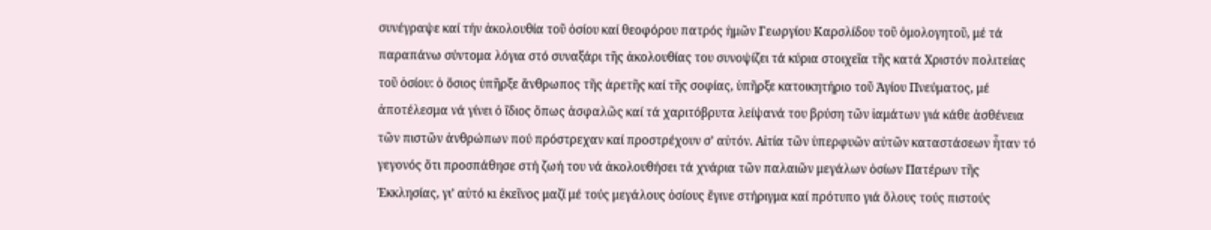συνέγραψε καί τήν ἀκολουθία τοῦ ὁσίου καί θεοφόρου πατρός ἡμῶν Γεωργίου Καρσλίδου τοῦ ὁμολογητοῦ, μέ τά παραπάνω σύντομα λόγια στό συναξάρι τῆς ἀκολουθίας του συνοψίζει τά κύρια στοιχεῖα τῆς κατά Χριστόν πολιτείας τοῦ ὁσίου: ὁ ὅσιος ὑπῆρξε ἄνθρωπος τῆς ἀρετῆς καί τῆς σοφίας, ὑπῆρξε κατοικητήριο τοῦ Ἁγίου Πνεύματος, μέ ἀποτέλεσμα νά γίνει ὁ ἴδιος ὅπως ἀσφαλῶς καί τά χαριτόβρυτα λείψανά του βρύση τῶν ἰαμάτων γιά κάθε ἀσθένεια τῶν πιστῶν ἀνθρώπων πού πρόστρεχαν καί προστρέχουν σ’ αὐτόν. Αἰτία τῶν ὑπερφυῶν αὐτῶν καταστάσεων ἦταν τό γεγονός ὅτι προσπάθησε στή ζωή του νά ἀκολουθήσει τά χνάρια τῶν παλαιῶν μεγάλων ὁσίων Πατέρων τῆς Ἐκκλησίας, γι’ αὐτό κι ἐκεῖνος μαζί μέ τούς μεγάλους ὁσίους ἔγινε στήριγμα καί πρότυπο γιά ὅλους τούς πιστούς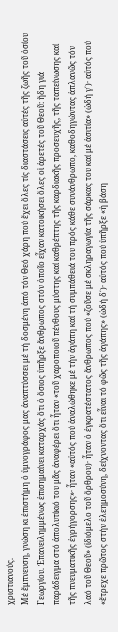χριστιανούς.
Μέ ἔμπνευση, γνώση κι ἐπιστήμη ὁ ὑμνογράφος μας ἀναπτύσσει μέ τή δοσμένη ἀπό τόν Θεό χάρη πού ἔχει ὅλες τίς διαστάσεις αὐτές τῆς ζωῆς τοῦ ὁσίου Γεωργίου. Ἐπανειλημμένως ἐπισημαίνει καταρχάς ὅτι ὁ ὅσιος ὑπῆρξε ἄνθρωπος στόν ὁποῖο εἶχαν κατοικήσει ὅλες οἱ ἀρετές τοῦ Θεοῦ: ἤδη γιά παράδειγμα στό ἀπολυτίκιό του μᾶς ἀναφέρει ὅτι ἦταν «τοῦ χαροποιοῦ πένθους μύστης καί καθρέπτης τῆς καρδιακῆς προσευχῆς, τῆς ταπείνωσης καί τῆς πνευματικῆς ἐγρήγορσης»· ἦταν «αὐτός πού ἀναλώθηκε μέ τήν ἀγάπη καί τή συμπάθειά του πρός κάθε συνάνθρωπο, καθοδηγώντας ἀπλανῶς τόν λαό τοῦ Θεοῦ» (ἰδιόμελο τοῦ ὄρθρου)· ἦταν ὁ ἐγκρατέστατος ἄνθρωπος πού «ζοῦσε μέ σκληραγωγία τῆς σάρκας του καί μέ ἀσιτία» (ὠδή γ΄)· αὐτός πού «ἔτρεχε πρῶτος στήν ἐλεημοσύνη, δείχνοντας ὅτι εἶναι τό φῶς τῆς ἀγάπης» (ὠδή δ΄)· αὐτός πού ὑπῆρξε «ἡ βάση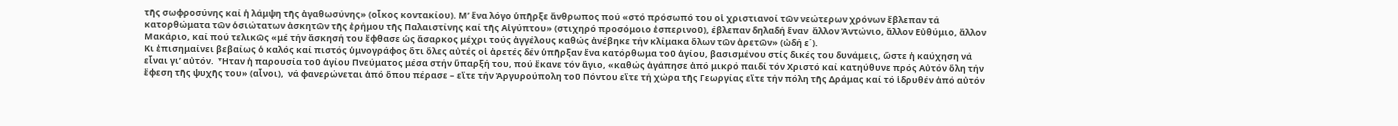τῆς σωφροσύνης καί ἡ λάμψη τῆς ἀγαθωσύνης» (οἶκος κοντακίου). Μ’ ἕνα λόγο ὑπῆρξε ἄνθρωπος πού «στό πρόσωπό του οἱ χριστιανοί τῶν νεώτερων χρόνων ἔβλεπαν τά κατορθώματα τῶν ὁσιώτατων ἀσκητῶν τῆς ἐρήμου τῆς Παλαιστίνης καί τῆς Αἰγύπτου» (στιχηρό προσόμοιο ἑσπερινοῦ), έβλεπαν δηλαδή ἕναν  ἄλλον Ἀντώνιο, ἄλλον Εὐθύμιο, ἄλλον Μακάριο, καί πού τελικῶς «μέ τήν ἄσκησή του ἔφθασε ὡς ἄσαρκος μέχρι τούς ἀγγέλους καθώς ἀνέβηκε τήν κλίμακα ὅλων τῶν ἀρετῶν» (ὠδή ε΄).
Κι ἐπισημαίνει βεβαίως ὁ καλός καί πιστός ὑμνογράφος ὅτι ὅλες αὐτές οἱ ἀρετές δέν ὑπῆρξαν ἕνα κατόρθωμα τοῦ ἁγίου, βασισμένου στίς δικές του δυνάμεις, ὥστε ἡ καύχηση νά εἶναι γι’ αὐτόν.  Ἦταν ἡ παρουσία τοῦ ἁγίου Πνεύματος μέσα στήν ὕπαρξή του, πού ἔκανε τόν ἅγιο, «καθώς ἀγάπησε ἀπό μικρό παιδί τόν Χριστό καί κατηύθυνε πρός Αὐτόν ὅλη τήν ἔφεση τῆς ψυχῆς του» (αἶνοι),  νά φανερώνεται ἀπό ὅπου πέρασε – εἴτε τήν Ἀργυρούπολη τοῦ Πόντου εἴτε τή χώρα τῆς Γεωργίας εἴτε τήν πόλη τῆς Δράμας καί τό ἱδρυθέν ἀπό αὐτόν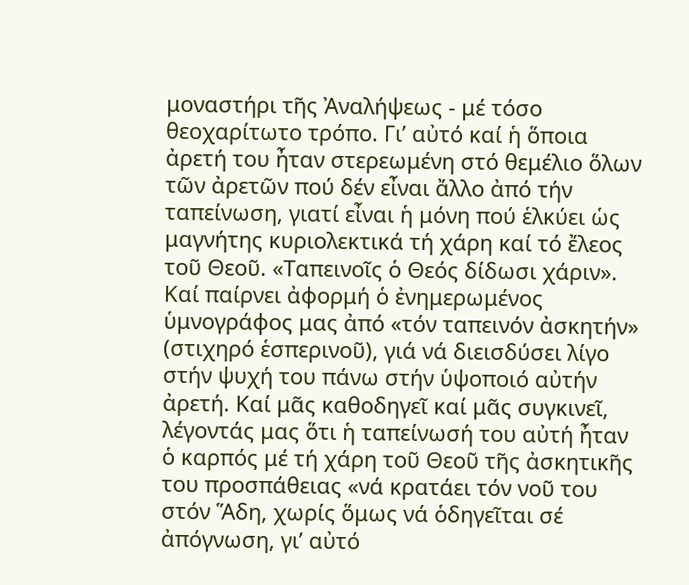μοναστήρι τῆς Ἀναλήψεως - μέ τόσο θεοχαρίτωτο τρόπο. Γι’ αὐτό καί ἡ ὅποια ἀρετή του ἦταν στερεωμένη στό θεμέλιο ὅλων τῶν ἀρετῶν πού δέν εἶναι ἄλλο ἀπό τήν ταπείνωση, γιατί εἶναι ἡ μόνη πού ἑλκύει ὡς μαγνήτης κυριολεκτικά τή χάρη καί τό ἔλεος τοῦ Θεοῦ. «Ταπεινοῖς ὁ Θεός δίδωσι χάριν». Καί παίρνει ἀφορμή ὁ ἐνημερωμένος ὑμνογράφος μας ἀπό «τόν ταπεινόν ἀσκητήν» (στιχηρό ἑσπερινοῦ), γιά νά διεισδύσει λίγο στήν ψυχή του πάνω στήν ὑψοποιό αὐτήν ἀρετή. Καί μᾶς καθοδηγεῖ καί μᾶς συγκινεῖ, λέγοντάς μας ὅτι ἡ ταπείνωσή του αὐτή ἦταν ὁ καρπός μέ τή χάρη τοῦ Θεοῦ τῆς ἀσκητικῆς του προσπάθειας «νά κρατάει τόν νοῦ του στόν Ἅδη, χωρίς ὅμως νά ὁδηγεῖται σέ ἀπόγνωση, γι’ αὐτό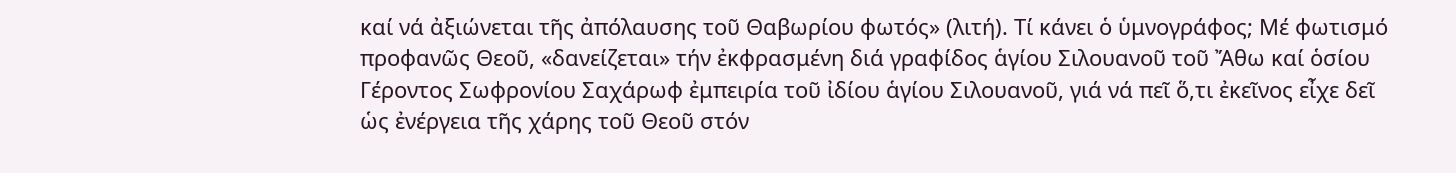καί νά ἀξιώνεται τῆς ἀπόλαυσης τοῦ Θαβωρίου φωτός» (λιτή). Τί κάνει ὁ ὑμνογράφος; Μέ φωτισμό προφανῶς Θεοῦ, «δανείζεται» τήν ἐκφρασμένη διά γραφίδος ἁγίου Σιλουανοῦ τοῦ Ἄθω καί ὁσίου Γέροντος Σωφρονίου Σαχάρωφ ἐμπειρία τοῦ ἰδίου ἁγίου Σιλουανοῦ, γιά νά πεῖ ὅ,τι ἐκεῖνος εἶχε δεῖ ὡς ἐνέργεια τῆς χάρης τοῦ Θεοῦ στόν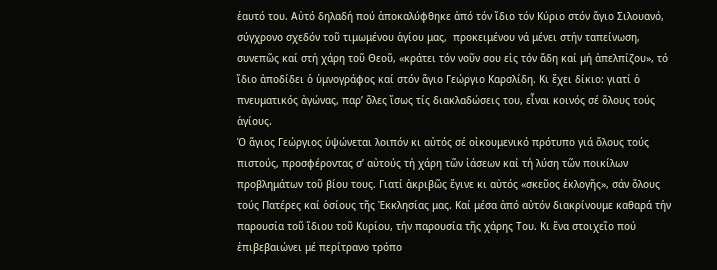ἑαυτό του. Αὐτό δηλαδή πού ἀποκαλύφθηκε ἀπό τόν ἴδιο τόν Κύριο στόν ἅγιο Σιλουανό, σύγχρονο σχεδόν τοῦ τιμωμένου ἁγίου μας,  προκειμένου νά μένει στήν ταπείνωση, συνεπῶς καί στή χάρη τοῦ Θεοῦ, «κράτει τόν νοῦν σου εἰς τόν ἅδη καί μή ἀπελπίζου», τό ἴδιο ἀποδίδει ὁ ὑμνογράφος καί στόν ἅγιο Γεώργιο Καρσλίδη. Κι ἔχει δίκιο: γιατί ὁ πνευματικός ἀγώνας, παρ’ ὅλες ἴσως τίς διακλαδώσεις του, εἶναι κοινός σέ ὅλους τούς ἁγίους.
Ὁ ἅγιος Γεώργιος ὑψώνεται λοιπόν κι αὐτός σέ οἰκουμενικό πρότυπο γιά ὅλους τούς πιστούς, προσφέροντας σ’ αὐτούς τή χάρη τῶν ἰάσεων καί τή λύση τῶν ποικίλων προβλημάτων τοῦ βίου τους. Γιατί ἀκριβῶς ἔγινε κι αὐτός «σκεῦος ἐκλογῆς», σάν ὅλους τούς Πατέρες καί ὁσίους τῆς Ἐκκλησίας μας. Καί μέσα ἀπό αὐτόν διακρίνουμε καθαρά τήν παρουσία τοῦ ἴδιου τοῦ Κυρίου, τήν παρουσία τῆς χάρης Του. Κι ἕνα στοιχεῖο πού ἐπιβεβαιώνει μέ περίτρανο τρόπο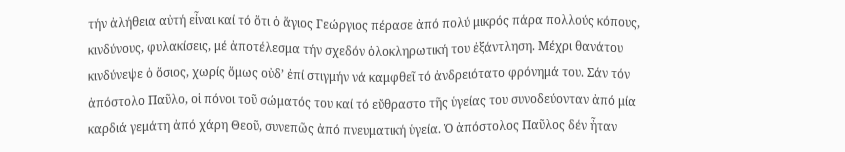τήν ἀλήθεια αὐτή εἶναι καί τό ὅτι ὁ ἅγιος Γεώργιος πέρασε ἀπό πολύ μικρός πάρα πολλούς κόπους, κινδύνους, φυλακίσεις, μέ ἀποτέλεσμα τήν σχεδόν ὁλοκληρωτική του ἐξάντληση. Μέχρι θανάτου κινδύνεψε ὁ ὅσιος, χωρίς ὅμως οὐδ’ ἐπί στιγμήν νά καμφθεῖ τό ἀνδρειότατο φρόνημά του. Σάν τόν ἀπόστολο Παῦλο, οἱ πόνοι τοῦ σώματός του καί τό εὔθραστο τῆς ὑγείας του συνοδεύονταν ἀπό μία καρδιά γεμάτη ἀπό χάρη Θεοῦ, συνεπῶς ἀπό πνευματική ὑγεία. Ὁ ἀπόστολος Παῦλος δέν ἦταν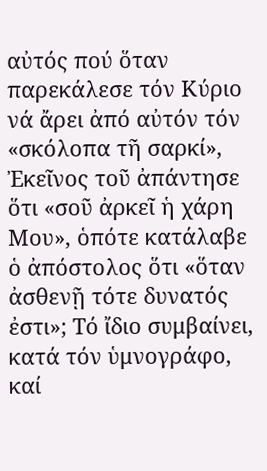αὐτός πού ὅταν παρεκάλεσε τόν Κύριο νά ἄρει ἀπό αὐτόν τόν «σκόλοπα τῆ σαρκί», Ἐκεῖνος τοῦ ἀπάντησε ὅτι «σοῦ ἀρκεῖ ἡ χάρη Μου», ὁπότε κατάλαβε ὁ ἀπόστολος ὅτι «ὅταν ἀσθενῇ τότε δυνατός ἐστι»; Τό ἴδιο συμβαίνει, κατά τόν ὑμνογράφο, καί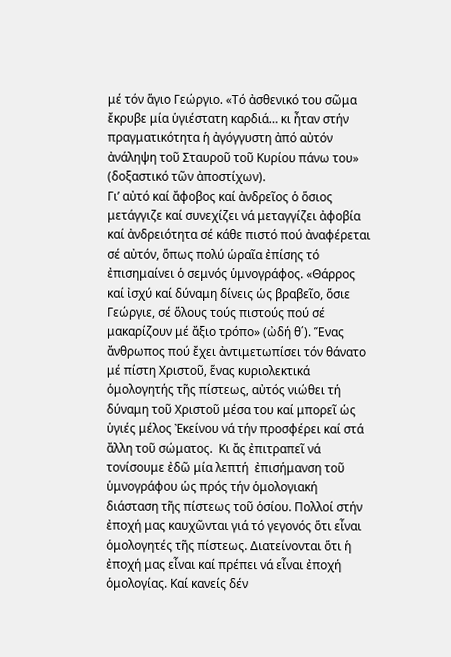μέ τόν ἅγιο Γεώργιο. «Τό ἀσθενικό του σῶμα ἔκρυβε μία ὑγιέστατη καρδιά… κι ἦταν στήν πραγματικότητα ἡ ἀγόγγυστη ἀπό αὐτόν ἀνάληψη τοῦ Σταυροῦ τοῦ Κυρίου πάνω του» (δοξαστικό τῶν ἀποστίχων).
Γι’ αὐτό καί ἄφοβος καί ἀνδρεῖος ὁ ὅσιος μετάγγιζε καί συνεχίζει νά μεταγγίζει ἀφοβία καί ἀνδρειότητα σέ κάθε πιστό πού ἀναφέρεται σέ αὐτόν, ὅπως πολύ ὡραῖα ἐπίσης τό ἐπισημαίνει ὁ σεμνός ὑμνογράφος. «Θάρρος καί ἰσχύ καί δύναμη δίνεις ὡς βραβεῖο, ὅσιε Γεώργιε, σέ ὅλους τούς πιστούς πού σέ μακαρίζουν μέ ἄξιο τρόπο» (ὠδή θ΄). Ἕνας ἄνθρωπος πού ἔχει ἀντιμετωπίσει τόν θάνατο μέ πίστη Χριστοῦ, ἕνας κυριολεκτικά ὁμολογητής τῆς πίστεως, αὐτός νιώθει τή δύναμη τοῦ Χριστοῦ μέσα του καί μπορεῖ ὡς ὑγιές μέλος Ἐκείνου νά τήν προσφέρει καί στά ἄλλη τοῦ σώματος.  Κι ἄς ἐπιτραπεῖ νά τονίσουμε ἐδῶ μία λεπτή  ἐπισήμανση τοῦ ὑμνογράφου ὡς πρός τήν ὁμολογιακή διάσταση τῆς πίστεως τοῦ ὁσίου. Πολλοί στήν ἐποχή μας καυχῶνται γιά τό γεγονός ὅτι εἶναι ὁμολογητές τῆς πίστεως. Διατείνονται ὅτι ἡ ἐποχή μας εἶναι καί πρέπει νά εἶναι ἐποχή ὁμολογίας. Καί κανείς δέν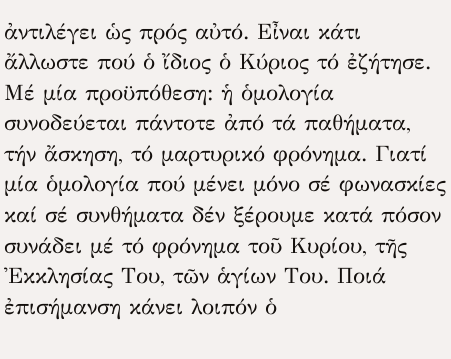ἀντιλέγει ὡς πρός αὐτό. Εἶναι κάτι ἄλλωστε πού ὁ ἴδιος ὁ Κύριος τό ἐζήτησε. Μέ μία προϋπόθεση: ἡ ὁμολογία συνοδεύεται πάντοτε ἀπό τά παθήματα, τήν ἄσκηση, τό μαρτυρικό φρόνημα. Γιατί μία ὁμολογία πού μένει μόνο σέ φωνασκίες καί σέ συνθήματα δέν ξέρουμε κατά πόσον συνάδει μέ τό φρόνημα τοῦ Κυρίου, τῆς Ἐκκλησίας Του, τῶν ἁγίων Του. Ποιά ἐπισήμανση κάνει λοιπόν ὁ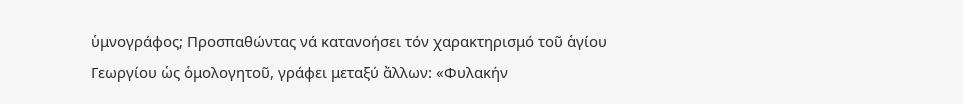ὑμνογράφος; Προσπαθώντας νά κατανοήσει τόν χαρακτηρισμό τοῦ ἁγίου Γεωργίου ὡς ὁμολογητοῦ, γράφει μεταξύ ἄλλων: «Φυλακήν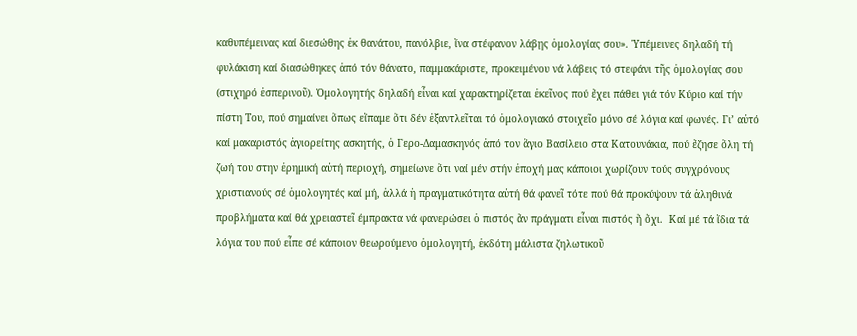καθυπέμεινας καί διεσώθης ἐκ θανάτου, πανόλβιε, ἵνα στέφανον λάβῃς ὁμολογίας σου». Ὑπέμεινες δηλαδή τή φυλάκιση καί διασώθηκες ἀπό τόν θάνατο, παμμακάριστε, προκειμένου νά λάβεις τό στεφάνι τῆς ὁμολογίας σου (στιχηρό ἑσπερινοῦ). Ὁμολογητής δηλαδή εἶναι καί χαρακτηρίζεται ἐκεῖνος πού ἔχει πάθει γιά τόν Κύριο καί τήν πίστη Του, πού σημαίνει ὅπως εἴπαμε ὅτι δέν ἐξαντλεῖται τό ὁμολογιακό στοιχεῖο μόνο σέ λόγια καί φωνές. Γι’ αὐτό καί μακαριστός ἁγιορείτης ασκητής, ὁ Γερο-Δαμασκηνός ἀπό τον ἅγιο Βασίλειο στα Κατουνάκια, πού ἔζησε ὅλη τή ζωή του στην ἐρημική αὐτή περιοχή, σημείωνε ὅτι ναί μέν στήν ἐποχή μας κάποιοι χωρίζουν τούς συγχρόνους χριστιανούς σέ ὁμολογητές καί μή, ἀλλά ἡ πραγματικότητα αὐτή θά φανεῖ τότε πού θά προκύψουν τά ἀληθινά προβλήματα καί θά χρειαστεῖ έμπρακτα νά φανερώσει ὁ πιστός ἄν πράγματι εἶναι πιστός ἤ ὄχι.  Καί μέ τά ἴδια τά λόγια του πού εἶπε σέ κάποιον θεωρούμενο ὁμολογητή, ἐκδότη μάλιστα ζηλωτικοῦ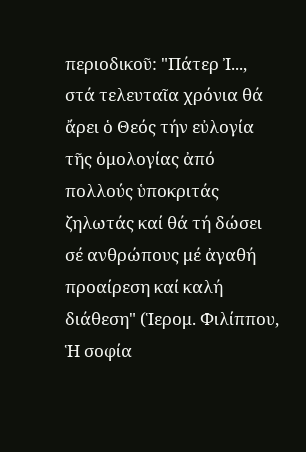περιοδικοῦ: "Πάτερ Ἰ..., στά τελευταῖα χρόνια θά ἄρει ὁ Θεός τήν εὐλογία τῆς ὁμολογίας ἀπό πολλούς ὑποκριτάς ζηλωτάς καί θά τή δώσει σέ ανθρώπους μέ ἀγαθή προαίρεση καί καλή διάθεση" (Ἱερομ. Φιλίππου, Ἡ σοφία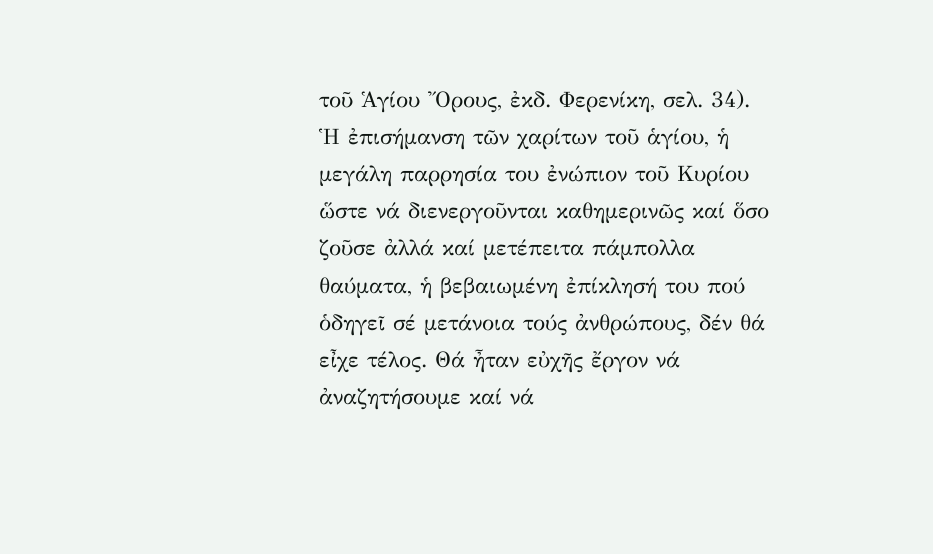τοῦ Ἁγίου Ὄρους, ἐκδ. Φερενίκη, σελ. 34).
Ἡ ἐπισήμανση τῶν χαρίτων τοῦ ἁγίου, ἡ μεγάλη παρρησία του ἐνώπιον τοῦ Κυρίου ὥστε νά διενεργοῦνται καθημερινῶς καί ὅσο ζοῦσε ἀλλά καί μετέπειτα πάμπολλα θαύματα, ἡ βεβαιωμένη ἐπίκλησή του πού ὁδηγεῖ σέ μετάνοια τούς ἀνθρώπους, δέν θά εἶχε τέλος. Θά ἦταν εὐχῆς ἔργον νά ἀναζητήσουμε καί νά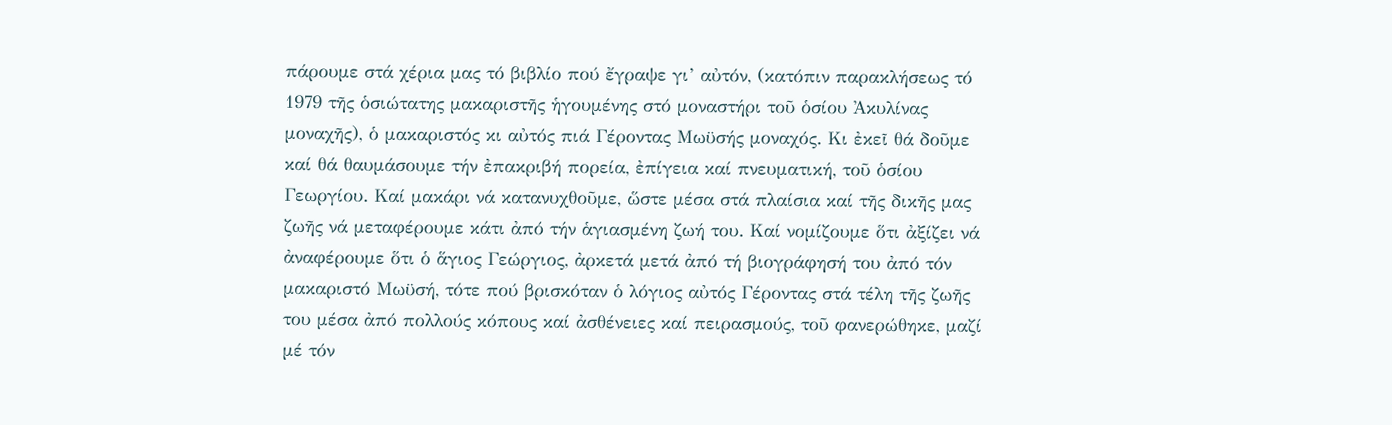πάρουμε στά χέρια μας τό βιβλίο πού ἔγραψε γι’ αὐτόν, (κατόπιν παρακλήσεως τό 1979 τῆς ὁσιώτατης μακαριστῆς ἡγουμένης στό μοναστήρι τοῦ ὁσίου Ἀκυλίνας μοναχῆς), ὁ μακαριστός κι αὐτός πιά Γέροντας Μωϋσής μοναχός. Κι ἐκεῖ θά δοῦμε καί θά θαυμάσουμε τήν ἐπακριβή πορεία, ἐπίγεια καί πνευματική, τοῦ ὁσίου Γεωργίου. Καί μακάρι νά κατανυχθοῦμε, ὥστε μέσα στά πλαίσια καί τῆς δικῆς μας ζωῆς νά μεταφέρουμε κάτι ἀπό τήν ἁγιασμένη ζωή του. Καί νομίζουμε ὅτι ἀξίζει νά ἀναφέρουμε ὅτι ὁ ἅγιος Γεώργιος, ἀρκετά μετά ἀπό τή βιογράφησή του ἀπό τόν μακαριστό Μωϋσή, τότε πού βρισκόταν ὁ λόγιος αὐτός Γέροντας στά τέλη τῆς ζωῆς του μέσα ἀπό πολλούς κόπους καί ἀσθένειες καί πειρασμούς, τοῦ φανερώθηκε, μαζί μέ τόν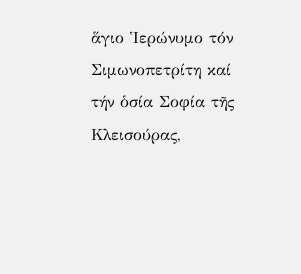ἅγιο Ἱερώνυμο τόν Σιμωνοπετρίτη καί τήν ὁσία Σοφία τῆς Κλεισούρας,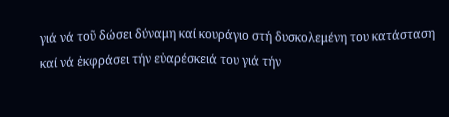γιά νά τοῦ δώσει δύναμη καί κουράγιο στή δυσκολεμένη του κατάσταση καί νά ἐκφράσει τήν εὐαρέσκειά του γιά τήν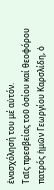ἐνασχόλησή του μέ αὐτόν.
Ταῖς πρεσβείας τοῦ ὁσίου καί θεοφόρου πατρός ἡμῶν Γεωργίου Καρσλίδη, ὁ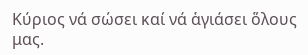Κύριος νά σώσει καί νά ἁγιάσει ὅλους μας.